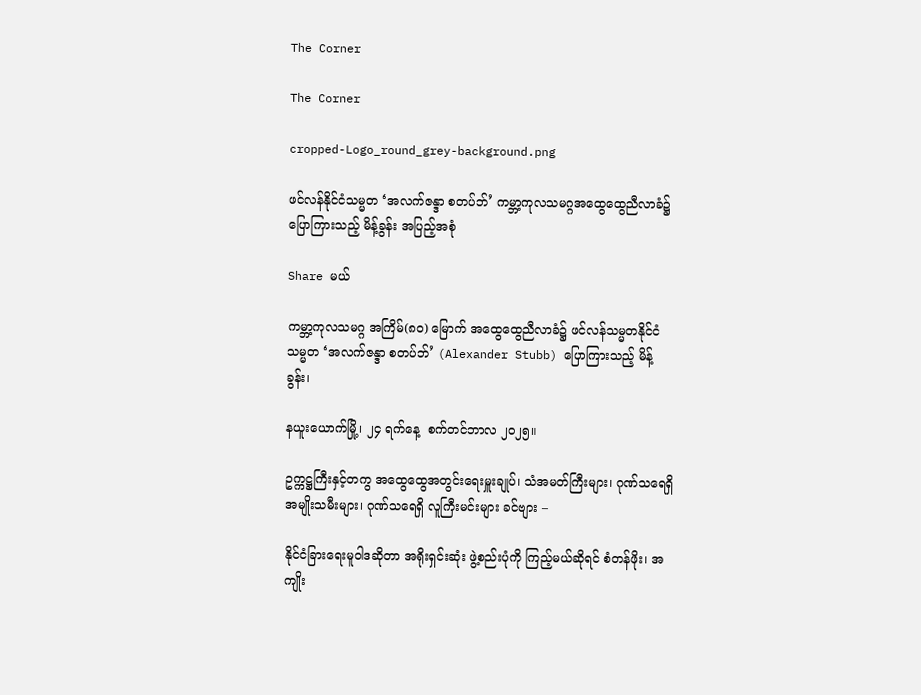The Corner

The Corner

cropped-Logo_round_grey-background.png

ဖင်လန်နိုင်ငံသမ္မတ ‘အလက်ဇန္ဒာ စတပ်ဘ်’ ကမ္ဘာ့ကုလသမဂ္ဂအထွေထွေညီလာခံ၌ ပြောကြားသည့် မိန့်ခွန်း အပြည့်အစုံ

Share မယ်

ကမ္ဘာ့ကုလသမဂ္ဂ အကြိမ်(၈၀) မြောက် အထွေထွေညီလာခံ၌ ဖင်လန်သမ္မတနိုင်ငံ သမ္မတ ‘အလက်ဇန္ဒာ စတပ်ဘ်’ (Alexander Stubb) ပြောကြားသည့် မိန့်ခွန်း၊

နယူးယောက်မြို့၊ ၂၄ ရက်နေ့  စက်တင်ဘာလ ၂၀၂၅။

ဥက္ကဋ္ဌကြီးနှင့်တကွ အထွေထွေအတွင်းရေးမှူးချုပ်၊ သံအမတ်ကြီးများ၊ ဂုဏ်သရေရှိ အမျိုးသမီးများ၊ ဂုဏ်သရေရှိ လူကြီးမင်းများ ခင်ဗျား –

နိုင်ငံခြားရေးမူဝါဒဆိုတာ အရိုးရှင်းဆုံး ဖွဲ့စည်းပုံကို ကြည့်မယ်ဆိုရင် စံတန်ဖိုး၊ အကျိုး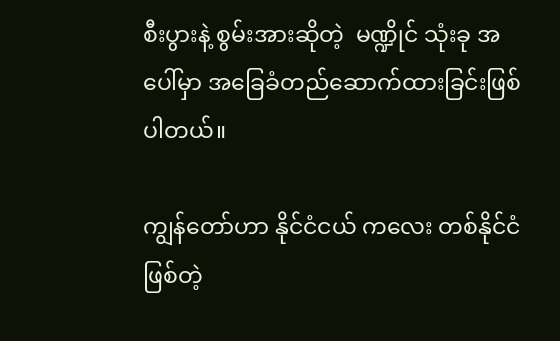စီးပွားနဲ့ စွမ်းအားဆိုတဲ့  မဏ္ဍိုင် သုံးခု အပေါ်မှာ အခြေခံတည်ဆောက်ထားခြင်းဖြစ်ပါတယ်။

ကျွန်တော်ဟာ နိုင်ငံငယ် ကလေး တစ်နိုင်ငံဖြစ်တဲ့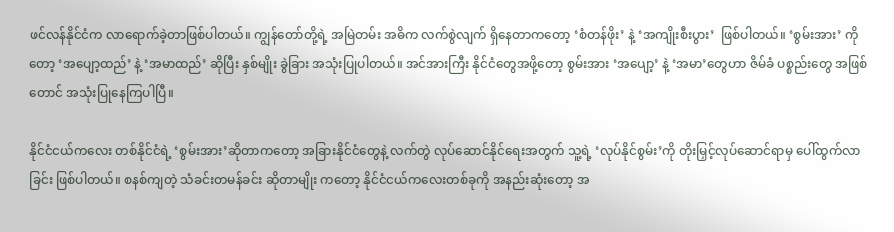ဖင်လန်နိုင်ငံက လာရောက်ခဲ့တာဖြစ်ပါတယ်။ ကျွန်တော်တို့ရဲ့ အမြဲတမ်း အဓိက လက်စွဲလျက် ရှိနေတာကတော့ ‘စံတန်ဖိုး’ နဲ့ ‘အကျိုးစီးပွား’  ဖြစ်ပါတယ်။ ‘စွမ်းအား’ ကိုတော့ ‘အပျော့ထည်’ နဲ့ ‘အမာထည်’ ဆိုပြီး နှစ်မျိုး ခွဲခြား အသုံးပြုပါတယ်။ အင်အားကြီး နိုင်ငံတွေအဖို့တော့ စွမ်းအား ‘အပျော့’ နဲ့ ‘အမာ’တွေဟာ ဇိမ်ခံ ပစ္စည်းတွေ အဖြစ်တောင် အသုံးပြုနေကြပါပြီ။

နိုင်ငံငယ်ကလေး တစ်နိုင်ငံရဲ့ ‘စွမ်းအား’ဆိုတာကတော့ အခြားနိုင်ငံတွေနဲ့ လက်တွဲ လုပ်ဆောင်နိုင်ရေးအတွက် သူ့ရဲ့ ‘လုပ်နိုင်စွမ်း’ကို တိုးမြှင့်လုပ်ဆောင်ရာမှ ပေါ်ထွက်လာခြင်း ဖြစ်ပါတယ်။ စနစ်ကျတဲ့ သံခင်းတမန်ခင်း ဆိုတာမျိုး ကတော့ နိုင်ငံငယ်ကလေးတစ်ခုကို အနည်းဆုံးတော့ အ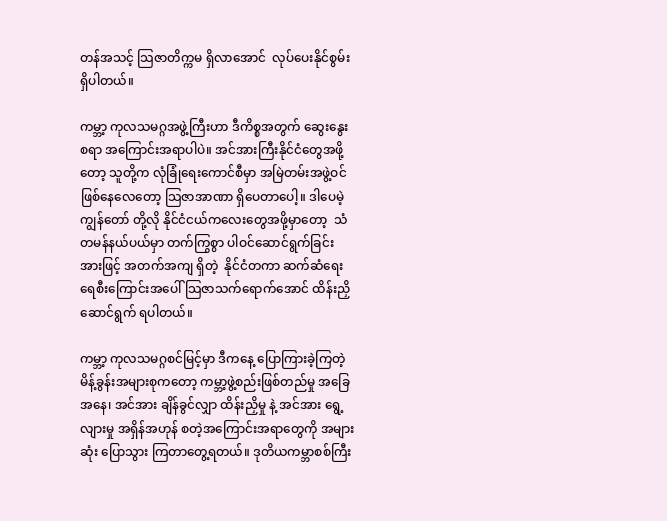တန်အသင့် သြဇာတိက္ကမ ရှိလာအောင်  လုပ်ပေးနိုင်စွမ်း ရှိပါတယ်။

ကမ္ဘာ့ ကုလသမဂ္ဂအဖွဲ့ကြီးဟာ ဒီကိစ္စအတွက် ဆွေးနွေးစရာ အကြောင်းအရာပါပဲ။ အင်အားကြီးနိုင်ငံတွေအဖို့ တော့ သူတို့က လုံခြုံရေးကောင်စီမှာ အမြဲတမ်းအဖွဲ့ဝင်ဖြစ်နေလေတော့ သြဇာအာဏာ ရှိပေတာပေါ့။ ဒါပေမဲ့ ကျွန်တော် တို့လို နိုင်ငံငယ်ကလေးတွေအဖို့မှာတော့  သံတမန်နယ်ပယ်မှာ တက်ကြွစွာ ပါဝင်ဆောင်ရွက်ခြင်းအားဖြင့် အတက်အကျ ရှိတဲ့  နိုင်ငံတကာ ဆက်ဆံရေး ရေစီးကြောင်းအပေါ် သြဇာသက်ရောက်အောင် ထိန်းညှိ ဆောင်ရွက် ရပါတယ်။

ကမ္ဘာ့ ကုလသမဂ္ဂစင်မြင့်မှာ ဒီကနေ့ ပြောကြားခဲ့ကြတဲ့ မိန့်ခွန်းအများစုကတော့ ကမ္ဘာ့ဖွဲ့စည်းဖြစ်တည်မှု အခြေ အနေ၊ အင်အား ချိန်ခွင်လျှာ ထိန်းညှိမှု နဲ့ အင်အား ရွေ့လျားမှု အရှိန်အဟုန် စတဲ့အကြောင်းအရာတွေကို အများဆုံး ပြောသွား ကြတာတွေ့ရတယ်။ ဒုတိယကမ္ဘာစစ်ကြီး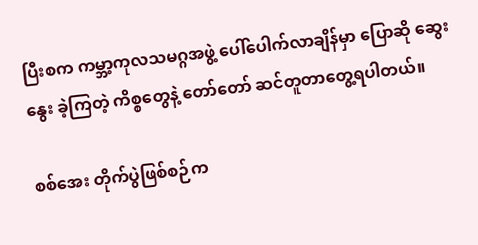ပြီးစက ကမ္ဘာ့ကုလသမဂ္ဂအဖွဲ့ ပေါ်ပေါက်လာချိန်မှာ ပြောဆို ဆွေးနွေး ခဲ့ကြတဲ့ ကိစ္စတွေနဲ့ တော်တော် ဆင်တူတာတွေ့ရပါတယ်။

စစ်အေး တိုက်ပွဲဖြစ်စဉ်က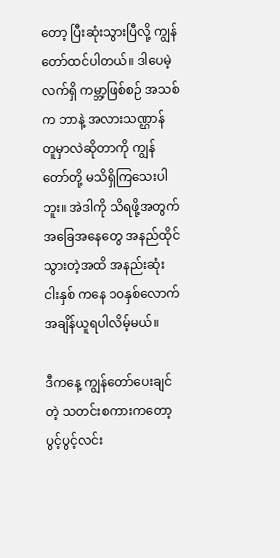တော့ ပြီးဆုံးသွားပြီလို့ ကျွန်တော်ထင်ပါတယ်။ ဒါပေမဲ့ လက်ရှိ ကမ္ဘာ့ဖြစ်စဉ် အသစ် က ဘာနဲ့ အလားသဏ္ဌာန် တူမှာလဲဆိုတာကို ကျွန်တော်တို့ မသိရှိကြသေးပါဘူး။ အဲဒါကို သိရဖို့အတွက် အခြေအနေတွေ အနည်ထိုင်သွားတဲ့အထိ အနည်းဆုံး ငါးနှစ် ကနေ ၁၀နှစ်လောက်  အချိန်ယူရပါလိမ့်မယ်။

ဒီကနေ့ ကျွန်တော်ပေးချင်တဲ့ သတင်းစကားကတော့ ပွင့်ပွင့်လင်း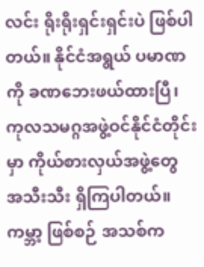လင်း ရိုးရိုးရှင်းရှင်းပဲ ဖြစ်ပါတယ်။ နိုင်ငံအရွယ် ပမာဏကို ခဏဘေးဖယ်ထားပြီ၊ ကုလသမဂ္ဂအဖွဲ့ဝင်နိုင်ငံတိုင်းမှာ ကိုယ်စားလှယ်အဖွဲ့တွေ အသီးသီး ရှိကြပါတယ်။ ကမ္ဘာ့ ဖြစ်စဉ် အသစ်က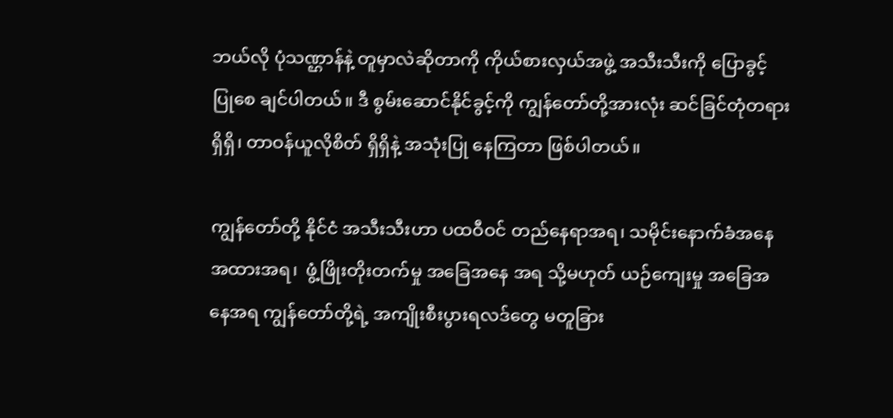ဘယ်လို ပုံသဏ္ဌာန်နဲ့ တူမှာလဲဆိုတာကို ကိုယ်စားလှယ်အဖွဲ့ အသီးသီးကို ပြောခွင့် ပြုစေ ချင်ပါတယ်။ ဒီ စွမ်းဆောင်နိုင်ခွင့်ကို ကျွန်တော်တို့အားလုံး ဆင်ခြင်တုံတရားရှိရှိ၊ တာဝန်ယူလိုစိတ် ရှိရှိနဲ့ အသုံးပြု နေကြတာ ဖြစ်ပါတယ်။

ကျွန်တော်တို့ နိုင်ငံ အသီးသီးဟာ ပထဝီဝင် တည်နေရာအရ၊ သမိုင်းနောက်ခံအနေအထားအရ၊  ဖွံ့ဖြိုးတိုးတက်မှု အခြေအနေ အရ သို့မဟုတ် ယဉ်ကျေးမှု အခြေအနေအရ ကျွန်တော်တို့ရဲ့ အကျိုးစီးပွားရလဒ်တွေ မတူခြား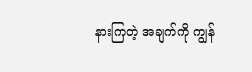နားကြတဲ့ အချက်ကို ကျွန်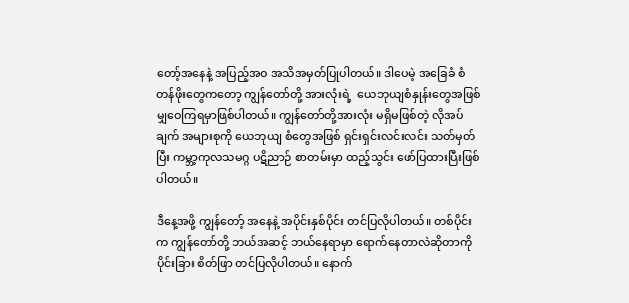တော့်အနေနဲ့ အပြည့်အဝ အသိအမှတ်ပြုပါတယ်။ ဒါပေမဲ့ အခြေခံ စံတန်ဖိုးတွေကတော့ ကျွန်တော်တို့ အားလုံးရဲ့  ယေဘုယျစံနှုန်းတွေအဖြစ် မျှဝေကြရမှာဖြစ်ပါတယ်။ ကျွန်တော်တို့အားလုံး မရှိမဖြစ်တဲ့ လိုအပ်ချက် အများစုကို ယေဘုယျ စံတွေအဖြစ် ရှင်းရှင်းလင်းလင်း သတ်မှတ်ပြီး ကမ္ဘာ့ကုလသမဂ္ဂ ပဋိညာဉ် စာတမ်းမှာ ထည့်သွင်း ဖော်ပြထားပြီးဖြစ်ပါတယ်။

ဒီနေ့အဖို့ ကျွန်တော့် အနေနဲ့ အပိုင်းနှစ်ပိုင်း တင်ပြလိုပါတယ်။ တစ်ပိုင်းက ကျွန်တော်တို့ ဘယ်အဆင့် ဘယ်နေရာမှာ ရောက်နေတာလဲဆိုတာကို ပိုင်းခြား စိတ်ဖြာ တင်ပြလိုပါတယ်။ နောက်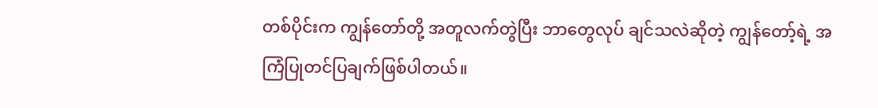တစ်ပိုင်းက ကျွန်တော်တို့ အတူလက်တွဲပြီး ဘာတွေလုပ် ချင်သလဲဆိုတဲ့ ကျွန်တော့်ရဲ့ အကြံပြုတင်ပြချက်ဖြစ်ပါတယ်။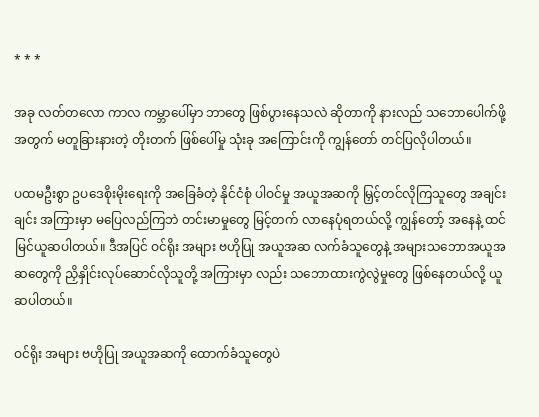* * *

အခု လတ်တလော ကာလ ကမ္ဘာပေါ်မှာ ဘာတွေ ဖြစ်ပွားနေသလဲ ဆိုတာကို နားလည် သဘောပေါက်ဖို့အတွက် မတူခြားနားတဲ့ တိုးတက် ဖြစ်ပေါ်မှု သုံးခု အကြောင်းကို ကျွန်တော် တင်ပြလိုပါတယ်။

ပထမဦးစွာ ဥပဒေစိုးမိုးရေးကို အခြေခံတဲ့ နိုင်ငံစုံ ပါဝင်မှု အယူအဆကို မြှင့်တင်လိုကြသူတွေ အချင်းချင်း အကြားမှာ မပြေလည်ကြဘဲ တင်းမာမှုတွေ မြင့်တက် လာနေပုံရတယ်လို့ ကျွန်တော့် အနေနဲ့ ထင်မြင်ယူဆပါတယ်။ ဒီအပြင် ဝင်ရိုး အများ ဗဟိုပြု အယူအဆ လက်ခံသူတွေနဲ့ အများသဘောအယူအဆတွေကို ညှိနှိုင်းလုပ်ဆောင်လိုသူတို့ အကြားမှာ လည်း သဘောထားကွဲလွဲမှုတွေ ဖြစ်နေတယ်လို့ ယူဆပါတယ်။

ဝင်ရိုး အများ ဗဟိုပြု အယူအဆကို ထောက်ခံသူတွေပဲ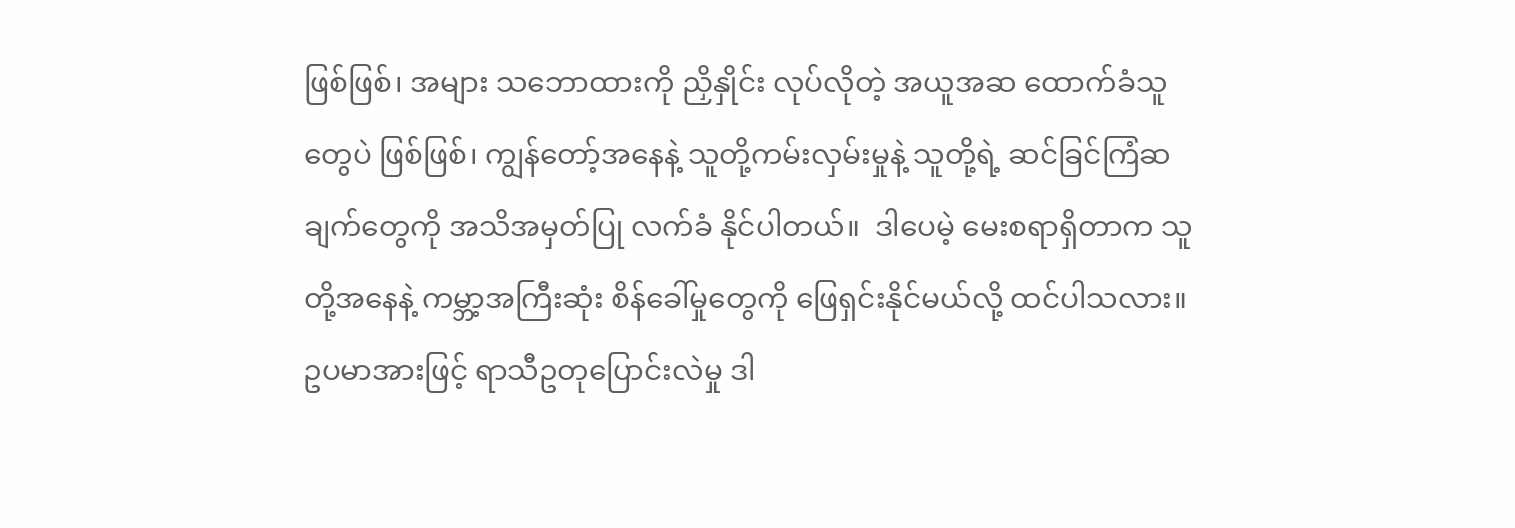ဖြစ်ဖြစ်၊ အများ သဘောထားကို ညှိနှိုင်း လုပ်လိုတဲ့ အယူအဆ ထောက်ခံသူတွေပဲ ဖြစ်ဖြစ်၊ ကျွန်တော့်အနေနဲ့ သူတို့ကမ်းလှမ်းမှုနဲ့ သူတို့ရဲ့ ဆင်ခြင်ကြံဆချက်တွေကို အသိအမှတ်ပြု လက်ခံ နိုင်ပါတယ်။  ဒါပေမဲ့ မေးစရာရှိတာက သူတို့အနေနဲ့ ကမ္ဘာ့အကြီးဆုံး စိန်ခေါ်မှုတွေကို ဖြေရှင်းနိုင်မယ်လို့ ထင်ပါသလား။ ဥပမာအားဖြင့် ရာသီဥတုပြောင်းလဲမှု ဒါ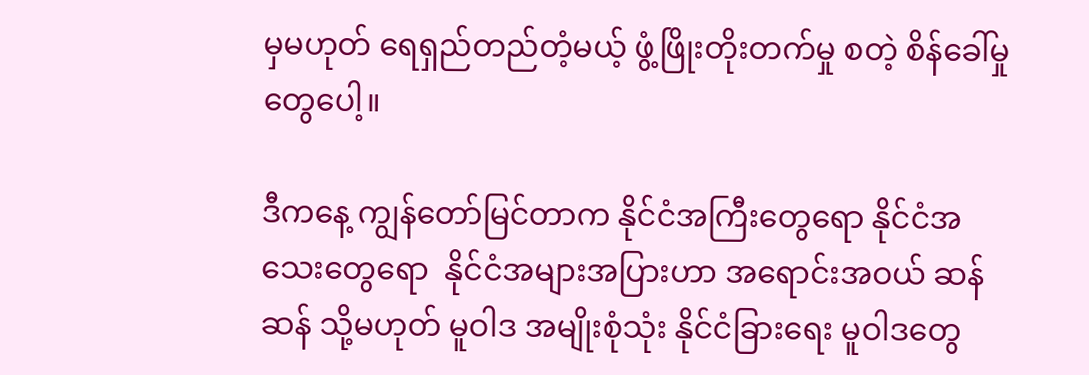မှမဟုတ် ရေရှည်တည်တံ့မယ့် ဖွံ့ဖြိုးတိုးတက်မှု စတဲ့ စိန်ခေါ်မှုတွေပေါ့။

ဒီကနေ့ ကျွန်တော်မြင်တာက နိုင်ငံအကြီးတွေရော နိုင်ငံအသေးတွေရော  နိုင်ငံအများအပြားဟာ အရောင်းအဝယ် ဆန်ဆန် သို့မဟုတ် မူဝါဒ အမျိုးစုံသုံး နိုင်ငံခြားရေး မူဝါဒတွေ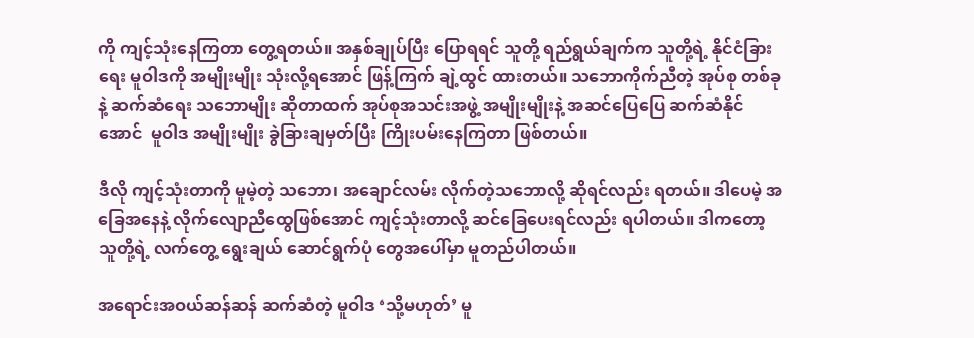ကို ကျင့်သုံးနေကြတာ တွေ့ရတယ်။ အနှစ်ချုပ်ပြီး ပြောရရင် သူတို့ ရည်ရွယ်ချက်က သူတို့ရဲ့ နိုင်ငံခြားရေး မူဝါဒကို အမျိုးမျိုး သုံးလို့ရအောင် ဖြန့်ကြက် ချဲ့ထွင် ထားတယ်။ သဘောကိုက်ညီတဲ့ အုပ်စု တစ်ခုနဲ့ ဆက်ဆံရေး သဘောမျိုး ဆိုတာထက် အုပ်စုအသင်းအဖွဲ့ အမျိုးမျိုးနဲ့ အဆင်ပြေပြေ ဆက်ဆံနိုင်အောင်  မူဝါဒ အမျိုးမျိုး ခွဲခြားချမှတ်ပြီး ကြိုးပမ်းနေကြတာ ဖြစ်တယ်။

ဒီလို ကျင့်သုံးတာကို မူမဲ့တဲ့ သဘော၊ အချောင်လမ်း လိုက်တဲ့သဘောလို့ ဆိုရင်လည်း ရတယ်။ ဒါပေမဲ့ အခြေအနေနဲ့ လိုက်လျောညီထွေဖြစ်အောင် ကျင့်သုံးတာလို့ ဆင်ခြေပေးရင်လည်း ရပါတယ်။ ဒါကတော့ သူတို့ရဲ့ လက်တွေ့ ရွေးချယ် ဆောင်ရွက်ပုံ တွေအပေါ်မှာ မူတည်ပါတယ်။

အရောင်းအဝယ်ဆန်ဆန် ဆက်ဆံတဲ့ မူဝါဒ ‘သို့မဟုတ်’ မူ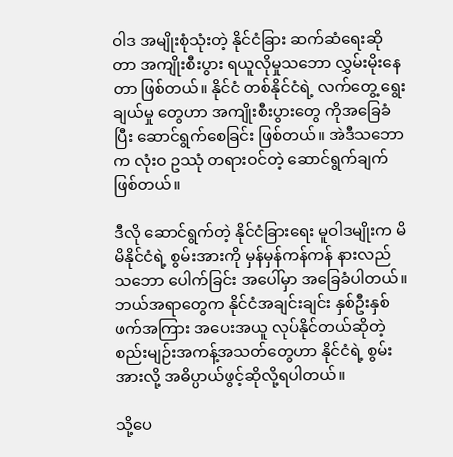ဝါဒ အမျိုးစုံသုံးတဲ့ နိုင်ငံခြား ဆက်ဆံရေးဆိုတာ အကျိုးစီးပွား ရယူလိုမှုသဘော လွှမ်းမိုးနေတာ ဖြစ်တယ်။ နိုင်ငံ တစ်နိုင်ငံရဲ့ လက်တွေ့ ရွေးချယ်မှု တွေဟာ အကျိုးစီးပွားတွေ ကိုအခြေခံပြီး ဆောင်ရွက်စေခြင်း ဖြစ်တယ်။ အဲဒီသဘောက လုံးဝ ဥဿုံ တရားဝင်တဲ့ ဆောင်ရွက်ချက် ဖြစ်တယ်။

ဒီလို ဆောင်ရွက်တဲ့ နိုင်ငံခြားရေး မူဝါဒမျိုးက မိမိနိုင်ငံရဲ့ စွမ်းအားကို မှန်မှန်ကန်ကန် နားလည် သဘော ပေါက်ခြင်း အပေါ်မှာ အခြေခံပါတယ်။ ဘယ်အရာတွေက နိုင်ငံအချင်းချင်း နှစ်ဦးနှစ်ဖက်အကြား အပေးအယူ လုပ်နိုင်တယ်ဆိုတဲ့ စည်းမျဉ်းအကန့်အသတ်တွေဟာ နိုင်ငံရဲ့ စွမ်းအားလို့ အဓိပ္ပာယ်ဖွင့်ဆိုလို့ရပါတယ်။

သို့ပေ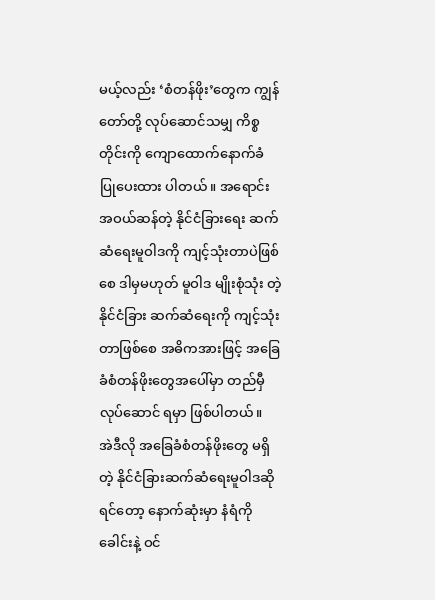မယ့်လည်း ‘စံတန်ဖိုး’တွေက ကျွန်တော်တို့ လုပ်ဆောင်သမျှ ကိစ္စတိုင်းကို ကျောထောက်နောက်ခံ ပြုပေးထား ပါတယ်။ အရောင်းအဝယ်ဆန်တဲ့ နိုင်ငံခြားရေး ဆက်ဆံရေးမူဝါဒကို ကျင့်သုံးတာပဲဖြစ်စေ ဒါမှမဟုတ် မူဝါဒ မျိုးစုံသုံး တဲ့ နိုင်ငံခြား ဆက်ဆံရေးကို ကျင့်သုံးတာဖြစ်စေ အဓိကအားဖြင့် အခြေခံစံတန်ဖိုးတွေအပေါ်မှာ တည်မှီ လုပ်ဆောင် ရမှာ ဖြစ်ပါတယ်။  အဲဒီလို အခြေခံစံတန်ဖိုးတွေ မရှိတဲ့ နိုင်ငံခြားဆက်ဆံရေးမူဝါဒဆိုရင်တော့ နောက်ဆုံးမှာ နံရံကို ခေါင်းနဲ့ ဝင်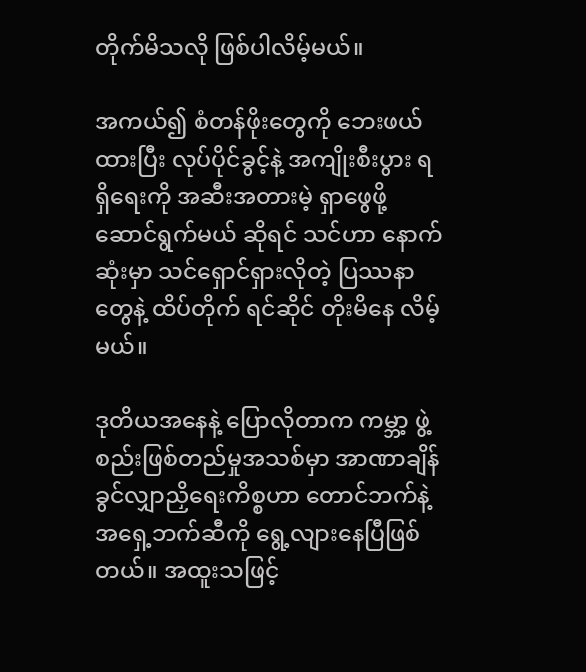တိုက်မိသလို ဖြစ်ပါလိမ့်မယ်။

အကယ်၍ စံတန်ဖိုးတွေကို ဘေးဖယ်ထားပြီး လုပ်ပိုင်ခွင့်နဲ့ အကျိုးစီးပွား ရရှိရေးကို အဆီးအတားမဲ့ ရှာဖွေဖို့ ဆောင်ရွက်မယ် ဆိုရင် သင်ဟာ နောက်ဆုံးမှာ သင်ရှောင်ရှားလိုတဲ့ ပြဿနာတွေနဲ့ ထိပ်တိုက် ရင်ဆိုင် တိုးမိနေ လိမ့်မယ်။

ဒုတိယအနေနဲ့ ပြောလိုတာက ကမ္ဘာ့ ဖွဲ့စည်းဖြစ်တည်မှုအသစ်မှာ အာဏာချိန်ခွင်လျှာညှိရေးကိစ္စဟာ တောင်ဘက်နဲ့ အရှေ့ဘက်ဆီကို ရွေ့လျားနေပြီဖြစ်တယ်။ အထူးသဖြင့်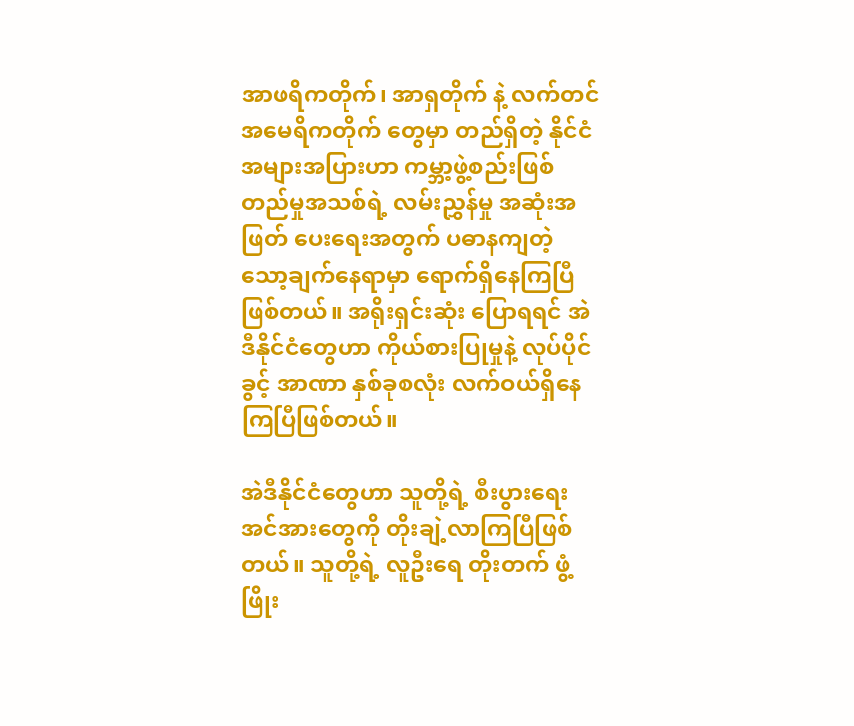အာဖရိကတိုက်၊ အာရှတိုက် နဲ့ လက်တင် အမေရိကတိုက် တွေမှာ တည်ရှိတဲ့ နိုင်ငံအများအပြားဟာ ကမ္ဘာ့ဖွဲ့စည်းဖြစ်တည်မှုအသစ်ရဲ့ လမ်းညွှန်မှု အဆုံးအဖြတ် ပေးရေးအတွက် ပဓာနကျတဲ့ သော့ချက်နေရာမှာ ရောက်ရှိနေကြပြီဖြစ်တယ်။ အရိုးရှင်းဆုံး ပြောရရင် အဲဒီနိုင်ငံတွေဟာ ကိုယ်စားပြုမှုနဲ့ လုပ်ပိုင်ခွင့် အာဏာ နှစ်ခုစလုံး လက်ဝယ်ရှိနေ ကြပြီဖြစ်တယ်။

အဲဒီနိုင်ငံတွေဟာ သူတို့ရဲ့ စီးပွားရေးအင်အားတွေကို တိုးချဲ့လာကြပြီဖြစ်တယ်။ သူတို့ရဲ့ လူဦးရေ တိုးတက် ဖွံ့ဖြိုး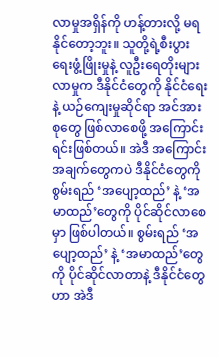လာမှုအရှိန်ကို ဟန့်တားလို့ မရနိုင်တော့ဘူး။ သူတို့ရဲ့စီးပွားရေးဖွံ့ဖြိုးမှုနဲ့ လူဦးရေတိုးများလာမှုက ဒီနိုင်ငံတွေကို နိုင်ငံရေးနဲ့ ယဉ်ကျေးမှုဆိုင်ရာ အင်အားစုတွေ ဖြစ်လာစေဖို့ အကြောင်းရင်းဖြစ်တယ်။ အဲဒီ အကြောင်းအချက်တွေကပဲ ဒီနိုင်ငံတွေကို စွမ်းရည် ‘အပျော့ထည်’ နဲ့ ‘အမာထည်’တွေကို ပိုင်ဆိုင်လာစေမှာ ဖြစ်ပါတယ်။ စွမ်းရည် ‘အပျော့ထည်’ နဲ့ ‘အမာထည်’တွေ ကို ပိုင်ဆိုင်လာတာနဲ့ ဒီနိုင်ငံတွေဟာ အဲဒီ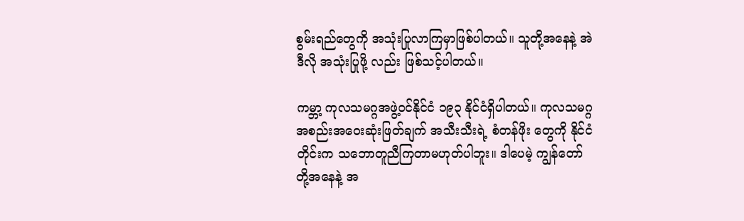စွမ်းရည်တွေကို အသုံးပြုလာကြမှာဖြစ်ပါတယ်။ သူတို့အနေနဲ့ အဲဒီလို အသုံးပြုဖို့ လည်း ဖြစ်သင့်ပါတယ်။

ကမ္ဘာ့ ကုလသမဂ္ဂအဖွဲ့ဝင်နိုင်ငံ ၁၉၃ နိုင်ငံရှိပါတယ်။ ကုလသမဂ္ဂ အစည်းအဝေးဆုံးဖြတ်ချက် အသီးသီးရဲ့ စံတန်ဖိုး တွေကို နိုင်ငံတိုင်းက သဘောတူညီကြတာမဟုတ်ပါဘူး။ ဒါပေမဲ့ ကျွန်တော်တို့အနေနဲ့ အ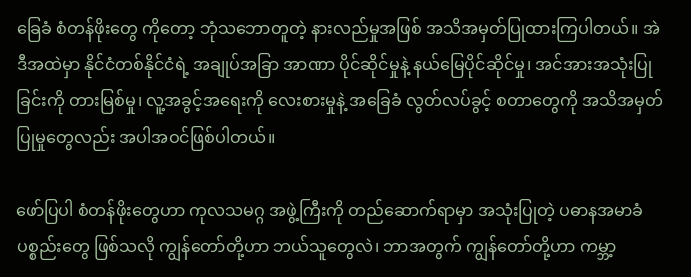ခြေခံ စံတန်ဖိုးတွေ ကိုတော့ ဘုံသဘောတူတဲ့ နားလည်မှုအဖြစ် အသိအမှတ်ပြုထားကြပါတယ်။ အဲဒီအထဲမှာ နိုင်ငံတစ်နိုင်ငံရဲ့ အချုပ်အခြာ အာဏာ ပိုင်ဆိုင်မှုနဲ့ နယ်မြေပိုင်ဆိုင်မှု၊ အင်အားအသုံးပြုခြင်းကို တားမြစ်မှု၊ လူ့အခွင့်အရေးကို လေးစားမှုနဲ့ အခြေခံ လွတ်လပ်ခွင့် စတာတွေကို အသိအမှတ်ပြုမှုတွေလည်း အပါအဝင်ဖြစ်ပါတယ်။

ဖော်ပြပါ စံတန်ဖိုးတွေဟာ ကုလသမဂ္ဂ အဖွဲ့ကြီးကို တည်ဆောက်ရာမှာ အသုံးပြုတဲ့ ပဓာနအမာခံ ပစ္စည်းတွေ ဖြစ်သလို ကျွန်တော်တို့ဟာ ဘယ်သူတွေလဲ၊ ဘာအတွက် ကျွန်တော်တို့ဟာ ကမ္ဘာ့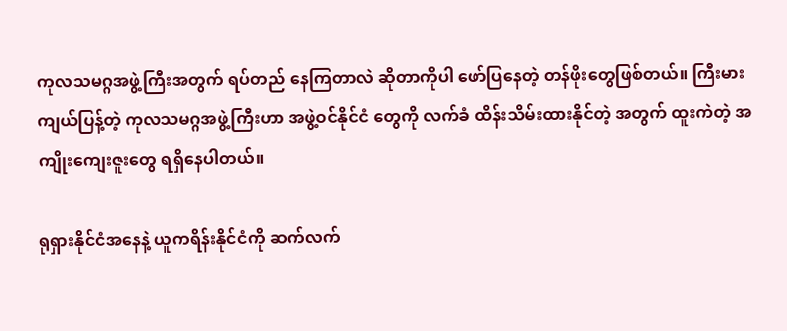ကုလသမဂ္ဂအဖွဲ့ကြီးအတွက် ရပ်တည် နေကြတာလဲ ဆိုတာကိုပါ ဖော်ပြနေတဲ့ တန်ဖိုးတွေဖြစ်တယ်။ ကြီးမားကျယ်ပြန့်တဲ့ ကုလသမဂ္ဂအဖွဲ့ကြီးဟာ အဖွဲ့ဝင်နိုင်ငံ တွေကို လက်ခံ ထိန်းသိမ်းထားနိုင်တဲ့ အတွက် ထူးကဲတဲ့ အကျိုးကျေးဇူးတွေ ရရှိနေပါတယ်။

ရုရှားနိုင်ငံအနေနဲ့ ယူကရိန်းနိုင်ငံကို ဆက်လက်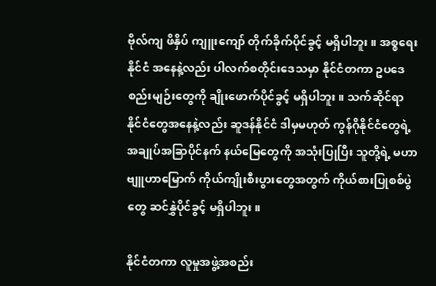ဗိုလ်ကျ ဖိနှိပ် ကျူးကျော် တိုက်ခိုက်ပိုင်ခွင့် မရှိပါဘူး။ အစ္စရေးနိုင်ငံ အနေနဲ့လည်း ပါလက်စတိုင်းဒေသမှာ နိုင်ငံတကာ ဥပဒေစည်းမျဉ်းတွေကို ချိုးဖောက်ပိုင်ခွင့် မရှိပါဘူး။ သက်ဆိုင်ရာ နိုင်ငံတွေအနေနဲ့လည်း ဆူဒန်နိုင်ငံ ဒါမှမဟုတ် ကွန်ဂိုနိုင်ငံတွေရဲ့ အချုပ်အခြာပိုင်နက် နယ်မြေတွေကို အသုံးပြုပြီး သူတို့ရဲ့ မဟာဗျူဟာမြောက် ကိုယ်ကျိုးစီးပွားတွေအတွက် ကိုယ်စားပြုစစ်ပွဲတွေ ဆင်နွှဲပိုင်ခွင့် မရှိပါဘူး။

နိုင်ငံတကာ လူမှုအဖွဲ့အစည်း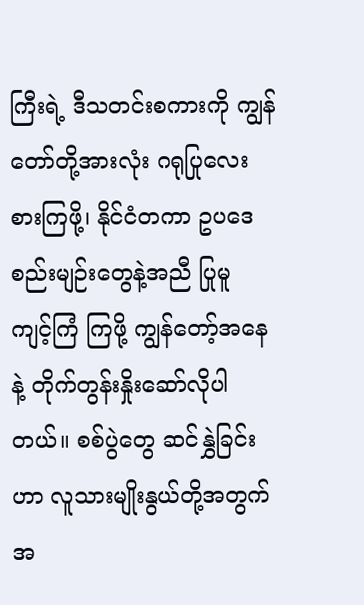ကြီးရဲ့ ဒီသတင်းစကားကို ကျွန်တော်တို့အားလုံး ဂရုပြုလေးစားကြဖို့၊ နိုင်ငံတကာ ဥပဒေစည်းမျဉ်းတွေနဲ့အညီ ပြုမူ ကျင့်ကြံ ကြဖို့ ကျွန်တော့်အနေနဲ့ တိုက်တွန်းနှိုးဆော်လိုပါတယ်။ စစ်ပွဲတွေ ဆင်နွှဲခြင်းဟာ လူသားမျိုးနွယ်တို့အတွက် အ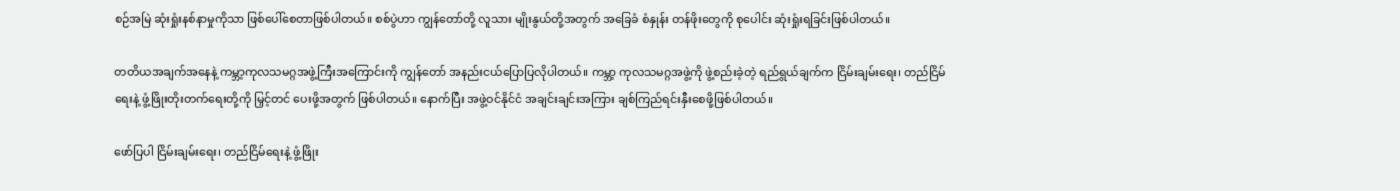စဉ်အမြဲ ဆုံးရှုံးနစ်နာမှုကိုသာ ဖြစ်ပေါ်စေတာဖြစ်ပါတယ်။ စစ်ပွဲဟာ ကျွန်တော်တို့ လူသား မျိုးနွယ်တို့အတွက် အခြေခံ စံနှုန်း တန်ဖိုးတွေကို စုပေါင်း ဆုံးရှုံးရခြင်းဖြစ်ပါတယ်။

တတိယအချက်အနေနဲ့ ကမ္ဘာ့ကုလသမဂ္ဂအဖွဲ့ကြီးအကြောင်းကို ကျွန်တော် အနည်းငယ်ပြောပြလိုပါတယ်။ ကမ္ဘာ့ ကုလသမဂ္ဂအဖွဲ့ကို ဖွဲ့စည်းခဲ့တဲ့ ရည်ရွယ်ချက်က ငြိမ်းချမ်းရေး၊ တည်ငြိမ်ရေးနဲ့ ဖွံ့ဖြိုးတိုးတက်ရေးတို့ကို မြှင့်တင် ပေးဖို့အတွက် ဖြစ်ပါတယ်။ နောက်ပြီး အဖွဲ့ဝင်နိုင်ငံ အချင်းချင်းအကြား ချစ်ကြည်ရင်းနှီးစေဖို့ဖြစ်ပါတယ်။

ဖော်ပြပါ ငြိမ်းချမ်းရေး၊ တည်ငြိမ်ရေးနဲ့ ဖွံ့ဖြိုး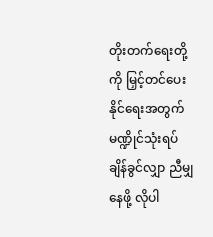တိုးတက်ရေးတို့ကို မြှင့်တင်ပေးနိုင်ရေးအတွက် မဏ္ဍိုင်သုံးရပ် ချိန်ခွင်လျှာ ညီမျှနေဖို့ လိုပါ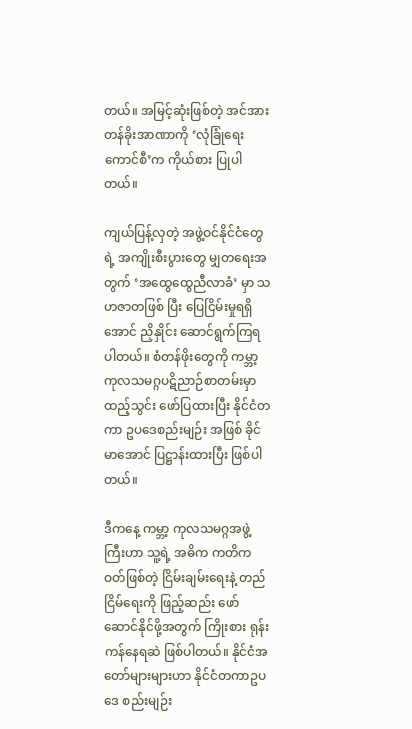တယ်။ အမြင့်ဆုံးဖြစ်တဲ့ အင်အား တန်ခိုးအာဏာကို ‘လုံခြုံရေးကောင်စီ’က ကိုယ်စား ပြုပါတယ်။

ကျယ်ပြန့်လှတဲ့ အဖွဲ့ဝင်နိုင်ငံတွေရဲ့ အကျိုးစီးပွားတွေ မျှတရေးအတွက် ‘အထွေထွေညီလာခံ’ မှာ သဟဇာတဖြစ် ပြီး ပြေငြိမ်းမှုရရှိအောင် ညှိနှိုင်း ဆောင်ရွက်ကြရပါတယ်။ စံတန်ဖိုးတွေကို ကမ္ဘာ့ ကုလသမဂ္ဂပဋိညာဉ်စာတမ်းမှာ ထည့်သွင်း ဖော်ပြထားပြီး နိုင်ငံတကာ ဥပဒေစည်းမျဉ်း အဖြစ် ခိုင်မာအောင် ပြဋ္ဌာန်းထားပြီး ဖြစ်ပါတယ်။

ဒီကနေ့ ကမ္ဘာ့ ကုလသမဂ္ဂအဖွဲ့ကြီးဟာ သူ့ရဲ့ အဓိက ကတိကဝတ်ဖြစ်တဲ့ ငြိမ်းချမ်းရေးနဲ့ တည်ငြိမ်ရေးကို ဖြည့်ဆည်း ဖော်ဆောင်နိုင်ဖို့အတွက် ကြိုးစား ရုန်းကန်နေရဆဲ ဖြစ်ပါတယ်။ နိုင်ငံအတော်များများဟာ နိုင်ငံတကာဥပဒေ စည်းမျဉ်း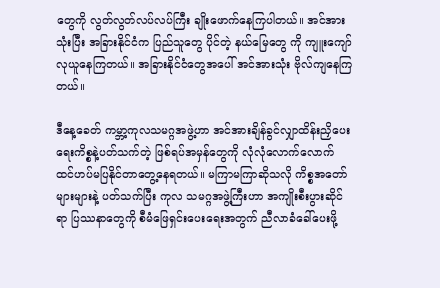တွေကို လွတ်လွတ်လပ်လပ်ကြီး ချိုးဖောက်နေကြပါတယ်။ အင်အားသုံးပြီး အခြားနိုင်ငံက ပြည်သူတွေ ပိုင်တဲ့ နယ်မြေတွေ ကို ကျူးကျော်လုယူနေကြတယ်။ အခြားနိုင်ငံတွေအပေါ် အင်အားသုံး ဗိုလ်ကျနေကြတယ်။

ဒီနေ့ခေတ် ကမ္ဘာ့ကုလသမဂ္ဂအဖွဲ့ဟာ အင်အားချိန်ခွင်လျှာထိန်းညှိပေးရေးကိစ္စနဲ့ပတ်သက်တဲ့ ဖြစ်ရပ်အမှန်တွေကို လုံလုံလောက်လောက် ထင်ဟပ်မပြနိုင်တာတွေ့နေရတယ်။ မကြာမကြာဆိုသလို ကိစ္စအတော်များများနဲ့ ပတ်သက်ပြီး ကုလ သမဂ္ဂအဖွဲ့ကြီးဟာ အကျိုးစီးပွားဆိုင်ရာ ပြဿနာတွေကို စီမံဖြေရှင်းပေးရေးအတွက် ညီလာခံခေါ်ပေးဖို့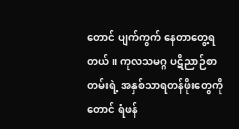တောင် ပျက်ကွက် နေတာတွေ့ရတယ်။ ကုလသမဂ္ဂ ပဋိညာဉ်စာတမ်းရဲ့ အနှစ်သာရတန်ဖိုးတွေကိုတောင် ရံဖန်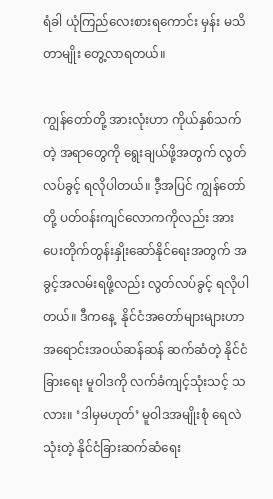ရံခါ ယုံကြည်လေးစားရကောင်း မှန်း မသိတာမျိုး တွေ့လာရတယ်။

ကျွန်တော်တို့ အားလုံးဟာ ကိုယ်နှစ်သက်တဲ့ အရာတွေကို ရွေးချယ်ဖို့အတွက် လွတ်လပ်ခွင့် ရလိုပါတယ်။ ဒီ့အပြင် ကျွန်တော်တို့ ပတ်ဝန်းကျင်လောကကိုလည်း အားပေးတိုက်တွန်းနှိုးဆော်နိုင်ရေးအတွက် အခွင့်အလမ်းရဖို့လည်း လွတ်လပ်ခွင့် ရလိုပါတယ်။ ဒီကနေ့  နိုင်ငံအတော်များများဟာ အရောင်းအဝယ်ဆန်ဆန် ဆက်ဆံတဲ့ နိုင်ငံခြားရေး မူဝါဒကို လက်ခံကျင့်သုံးသင့် သလား။ ‘ဒါမှမဟုတ်’ မူဝါဒအမျိုးစုံ ရေလဲသုံးတဲ့ နိုင်ငံခြားဆက်ဆံရေး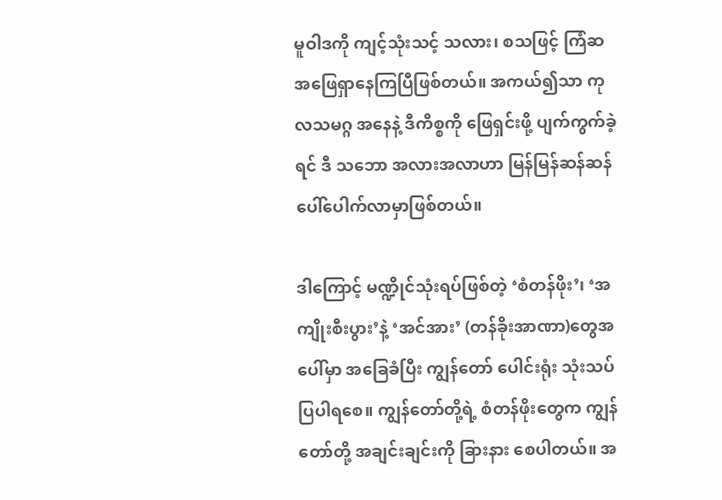မူဝါဒကို ကျင့်သုံးသင့် သလား၊ စသဖြင့် ကြံဆ အဖြေရှာနေကြပြီဖြစ်တယ်။ အကယ်၍သာ ကုလသမဂ္ဂ အနေနဲ့ ဒီကိစ္စကို ဖြေရှင်းဖို့ ပျက်ကွက်ခဲ့ရင် ဒီ သဘော အလားအလာဟာ မြန်မြန်ဆန်ဆန် ပေါ်ပေါက်လာမှာဖြစ်တယ်။

ဒါကြောင့် မဏ္ဍိုင်သုံးရပ်ဖြစ်တဲ့ ‘စံတန်ဖိုး’၊ ‘အကျိုးစီးပွား’နဲ့ ‘အင်အား’ (တန်ခိုးအာဏာ)တွေအပေါ်မှာ အခြေခံပြီး ကျွန်တော် ပေါင်းရုံး သုံးသပ်ပြပါရစေ။ ကျွန်တော်တို့ရဲ့ စံတန်ဖိုးတွေက ကျွန်တော်တို့ အချင်းချင်းကို ခြားနား စေပါတယ်။ အ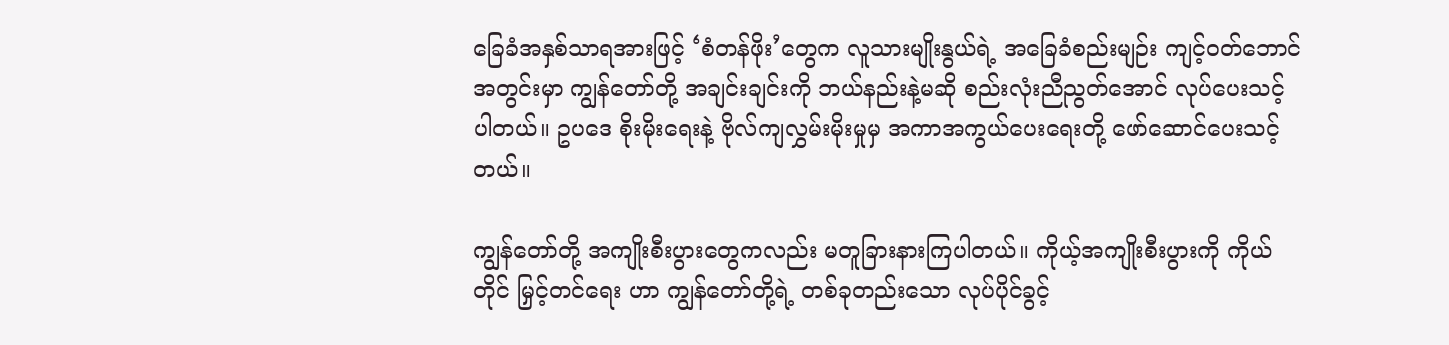ခြေခံအနှစ်သာရအားဖြင့် ‘စံတန်ဖိုး’တွေက လူသားမျိုးနွယ်ရဲ့ အခြေခံစည်းမျဉ်း ကျင့်ဝတ်ဘောင် အတွင်းမှာ ကျွန်တော်တို့ အချင်းချင်းကို ဘယ်နည်းနဲ့မဆို စည်းလုံးညီညွတ်အောင် လုပ်ပေးသင့် ပါတယ်။ ဥပဒေ စိုးမိုးရေးနဲ့ ဗိုလ်ကျလွှမ်းမိုးမှုမှ အကာအကွယ်ပေးရေးတို့ ဖော်ဆောင်ပေးသင့်တယ်။

ကျွန်တော်တို့ အကျိုးစီးပွားတွေကလည်း မတူခြားနားကြပါတယ်။ ကိုယ့်အကျိုးစီးပွားကို ကိုယ်တိုင် မြှင့်တင်ရေး ဟာ ကျွန်တော်တို့ရဲ့ တစ်ခုတည်းသော လုပ်ပိုင်ခွင့်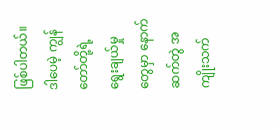ဖြစ်ပါတယ်။ ဒါပေမဲ့ ကျွန်တော်တို့ရဲ့ ရွေးချယ်မှုတွေမှာ နောက်ဆက်တွဲ အကျိုးသက်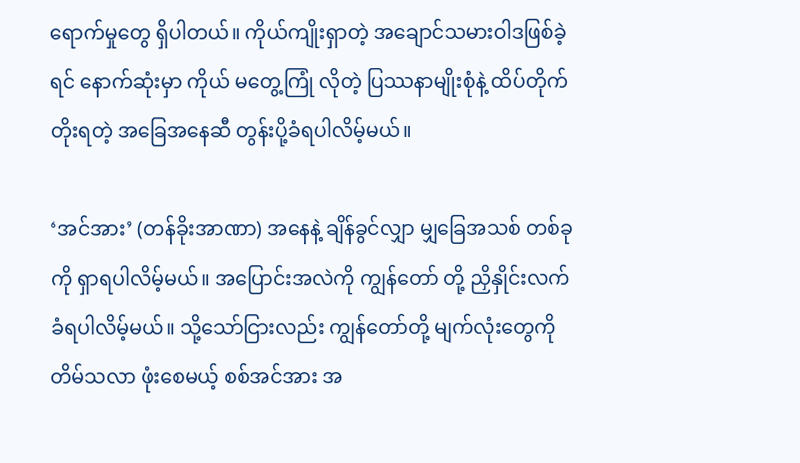ရောက်မှုတွေ ရှိပါတယ်။ ကိုယ်ကျိုးရှာတဲ့ အချောင်သမားဝါဒဖြစ်ခဲ့ရင် နောက်ဆုံးမှာ ကိုယ် မတွေ့ကြုံ လိုတဲ့ ပြဿနာမျိုးစုံနဲ့ ထိပ်တိုက်တိုးရတဲ့ အခြေအနေဆီ တွန်းပို့ခံရပါလိမ့်မယ်။

‘အင်အား’ (တန်ခိုးအာဏာ) အနေနဲ့ ချိန်ခွင်လျှာ မျှခြေအသစ် တစ်ခုကို ရှာရပါလိမ့်မယ်။ အပြောင်းအလဲကို ကျွန်တော် တို့ ညှိနှိုင်းလက်ခံရပါလိမ့်မယ်။ သို့သော်ငြားလည်း ကျွန်တော်တို့ မျက်လုံးတွေကို တိမ်သလာ ဖုံးစေမယ့် စစ်အင်အား အ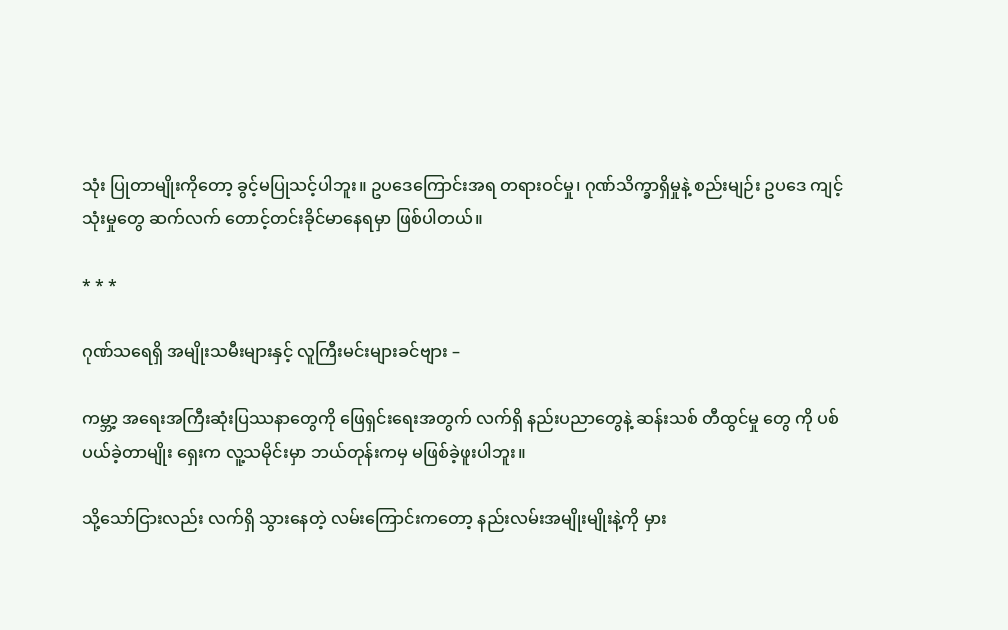သုံး ပြုတာမျိုးကိုတော့ ခွင့်မပြုသင့်ပါဘူး။ ဥပဒေကြောင်းအရ တရားဝင်မှု၊ ဂုဏ်သိက္ခာရှိမှုနဲ့ စည်းမျဉ်း ဥပဒေ ကျင့်သုံးမှုတွေ ဆက်လက် တောင့်တင်းခိုင်မာနေရမှာ ဖြစ်ပါတယ်။

* * *

ဂုဏ်သရေရှိ အမျိုးသမီးများနှင့် လူကြီးမင်းများခင်ဗျား –

ကမ္ဘာ့ အရေးအကြီးဆုံးပြဿနာတွေကို ဖြေရှင်းရေးအတွက် လက်ရှိ နည်းပညာတွေနဲ့ ဆန်းသစ် တီထွင်မှု တွေ ကို ပစ်ပယ်ခဲ့တာမျိုး ရှေးက လူ့သမိုင်းမှာ ဘယ်တုန်းကမှ မဖြစ်ခဲ့ဖူးပါဘူး။

သို့သော်ငြားလည်း လက်ရှိ သွားနေတဲ့ လမ်းကြောင်းကတော့ နည်းလမ်းအမျိုးမျိုးနဲ့ကို မှား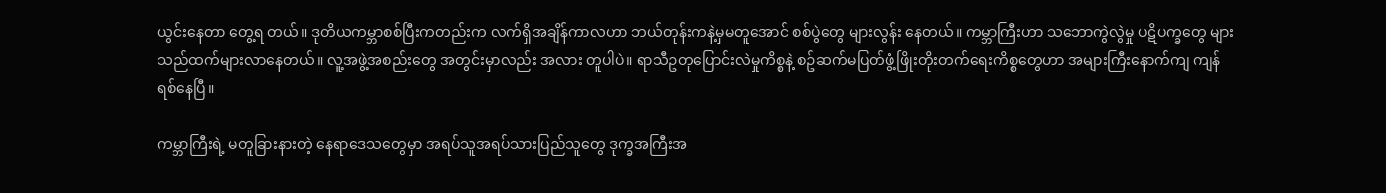ယွင်းနေတာ တွေ့ရ တယ်။ ဒုတိယကမ္ဘာစစ်ပြီးကတည်းက လက်ရှိအချိန်ကာလဟာ ဘယ်တုန်းကနဲ့မှမတူအောင် စစ်ပွဲတွေ များလွန်း နေတယ်။ ကမ္ဘာကြီးဟာ သဘောကွဲလွဲမှု ပဋိပက္ခတွေ များသည်ထက်များလာနေတယ်။ လူ့အဖွဲ့အစည်းတွေ အတွင်းမှာလည်း အလား တူပါပဲ။ ရာသီဥတုပြောင်းလဲမှုကိစ္စနဲ့ စဥ်ဆက်မပြတ်ဖွံ့ဖြိုးတိုးတက်ရေးကိစ္စတွေဟာ အများကြီးနောက်ကျ ကျန်ရစ်နေပြီ။

ကမ္ဘာကြီးရဲ့ မတူခြားနားတဲ့ နေရာဒေသတွေမှာ အရပ်သူအရပ်သားပြည်သူတွေ ဒုက္ခအကြီးအ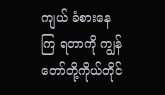ကျယ် ခံစားနေကြ ရတာကို ကျွန်တော်တို့ကိုယ်တိုင်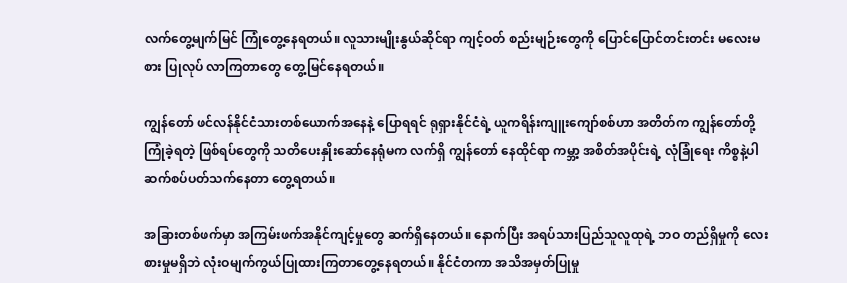လက်တွေ့မျက်မြင် ကြုံတွေ့နေရတယ်။ လူသားမျိုးနွယ်ဆိုင်ရာ ကျင့်ဝတ် စည်းမျဉ်းတွေကို ပြောင်ပြောင်တင်းတင်း မလေးမစား ပြုလုပ် လာကြတာတွေ တွေ့မြင်နေရတယ်။

ကျွန်တော် ဖင်လန်နိုင်ငံသားတ‌စ်ယောက်အနေနဲ့ ပြောရရင် ရုရှားနိုင်ငံရဲ့ ယူကရိန်းကျူးကျော်စစ်ဟာ အတိတ်က ကျွန်တော်တို့ကြုံခဲ့ရတဲ့ ဖြစ်ရပ်တွေကို သတိပေးနှိုးဆော်နေရုံမက လက်ရှိ ကျွန်တော် နေထိုင်ရာ ကမ္ဘာ့ အစိတ်အပိုင်းရဲ့ လုံခြုံရေး ကိစ္စနဲ့ပါ ဆက်စပ်ပတ်သက်နေတာ တွေ့ရတယ်။

အခြားတစ်ဖက်မှာ အကြမ်းဖက်အနိုင်ကျင့်မှုတွေ ဆက်ရှိနေတယ်။ နောက်ပြီး အရပ်သားပြည်သူလူထုရဲ့ ဘဝ တည်ရှိမှုကို လေးစားမှုမရှိဘဲ လုံးဝမျက်ကွယ်ပြုထားကြတာတွေ့နေရတယ်။ နိုင်ငံတကာ အသိအမှတ်ပြုမှု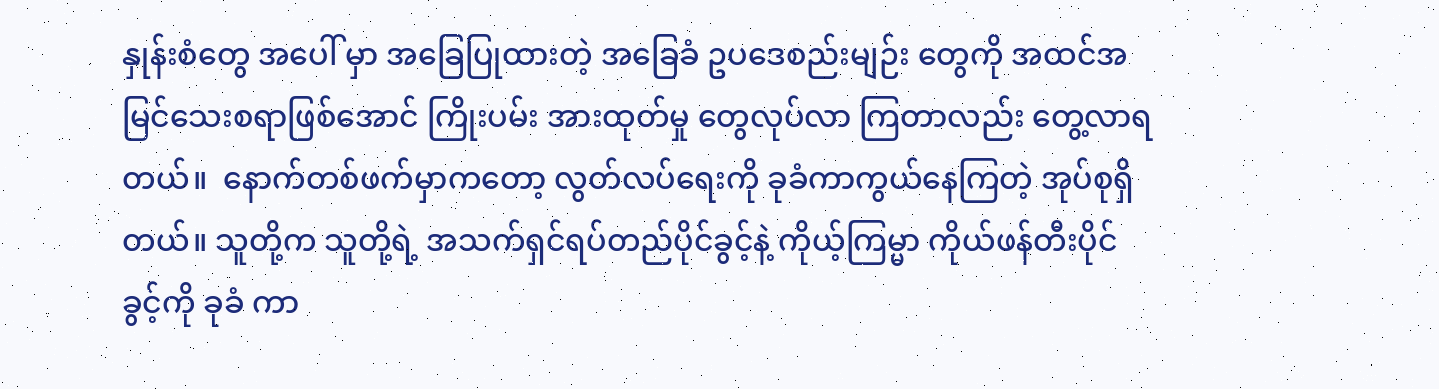နှုန်းစံတွေ အပေါ် မှာ အခြေပြုထားတဲ့ အခြေခံ ဥပဒေစည်းမျဉ်း တွေကို အထင်အမြင်သေးစရာဖြစ်အောင် ကြိုးပမ်း အားထုတ်မှု တွေလုပ်လာ ကြတာလည်း တွေ့လာရတယ်။  နောက်တစ်ဖက်မှာကတော့ လွတ်လပ်ရေးကို ခုခံကာကွယ်နေကြတဲ့ အုပ်စုရှိတယ်။ သူတို့က သူတို့ရဲ့ အသက်ရှင်ရပ်တည်ပိုင်ခွင့်နဲ့ ကိုယ့်ကြမ္မာ ကိုယ်ဖန်တီးပိုင်ခွင့်ကို ခုခံ ကာ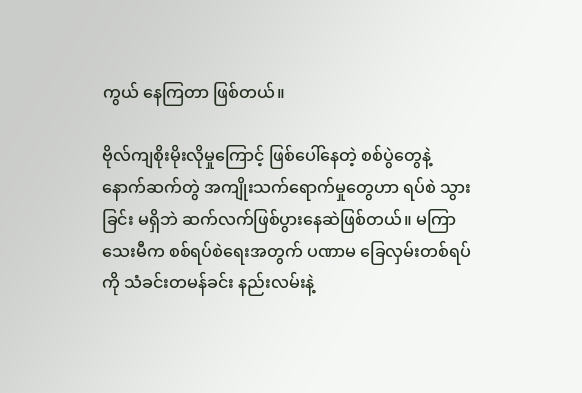ကွယ် နေကြတာ ဖြစ်တယ်။

ဗိုလ်ကျစိုးမိုးလိုမှုကြောင့် ဖြစ်ပေါ်နေတဲ့ စစ်ပွဲတွေနဲ့ နောက်ဆက်တွဲ အကျိုးသက်ရောက်မှုတွေဟာ ရပ်စဲ သွားခြင်း မရှိဘဲ ဆက်လက်ဖြစ်ပွားနေဆဲဖြစ်တယ်။ မကြာသေးမီက စစ်ရပ်စဲရေးအတွက် ပဏာမ ခြေလှမ်းတစ်ရပ်ကို သံခင်းတမန်ခင်း နည်းလမ်းနဲ့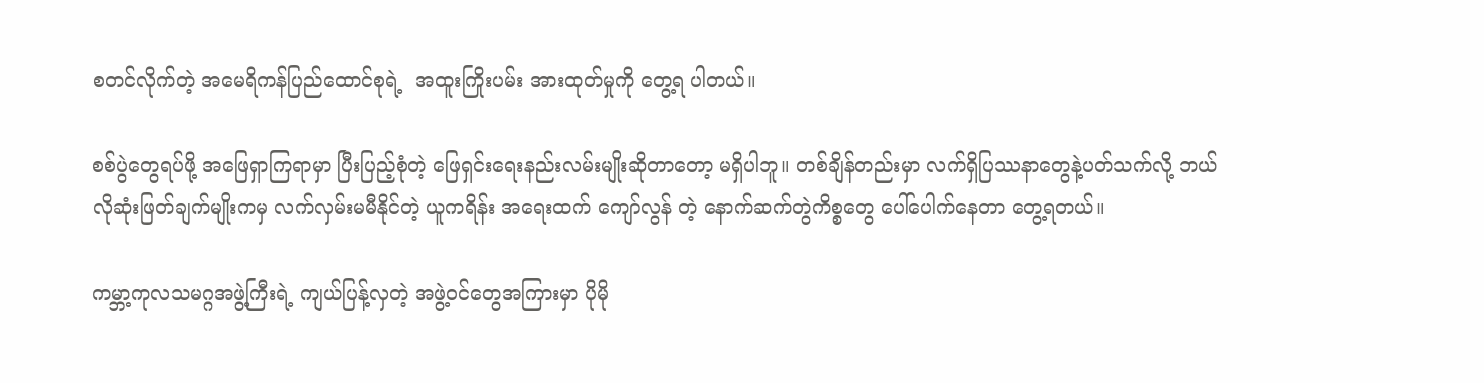စတင်လိုက်တဲ့ အမေရိကန်ပြည်ထောင်စုရဲ့  အထူးကြိုးပမ်း အားထုတ်မှုကို တွေ့ရ ပါတယ်။

စစ်ပွဲတွေရပ်ဖို့ အဖြေရှာကြရာမှာ ပြီးပြည့်စုံတဲ့ ဖြေရှင်းရေးနည်းလမ်းမျိုးဆိုတာတော့ မရှိပါဘူ။ တစ်ချိန်တည်းမှာ လက်ရှိပြဿနာတွေနဲ့ပတ်သက်လို့ ဘယ်လိုဆုံးဖြတ်ချက်မျိုးကမှ လက်လှမ်းမမီနိုင်တဲ့ ယူကရိန်း အရေးထက် ကျော်လွန် တဲ့ နောက်ဆက်တွဲကိစ္စတွေ ပေါ်ပေါက်နေတာ တွေ့ရတယ်။

ကမ္ဘာ့ကုလသမဂ္ဂအဖွဲ့ကြီးရဲ့ ကျယ်ပြန့်လှတဲ့ အဖွဲ့ဝင်တွေအကြားမှာ ပိုမို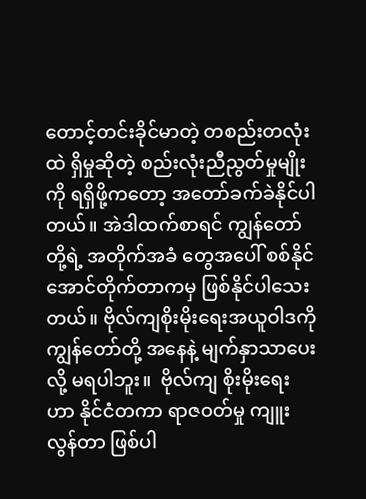တောင့်တင်းခိုင်မာတဲ့ တစည်းတလုံးထဲ ရှိမှုဆိုတဲ့ စည်းလုံးညီညွတ်မှုမျိုးကို ရရှိဖို့ကတော့ အတော်ခက်ခဲနိုင်ပါတယ်။ အဲဒါထက်စာရင် ကျွန်တော်တို့ရဲ့ အတိုက်အခံ တွေအပေါ် စစ်နိုင်အောင်တိုက်တာကမှ ဖြစ်နိုင်ပါသေးတယ်။ ဗိုလ်ကျစိုးမိုးရေးအယူဝါဒကို ကျွန်တော်တို့ အနေနဲ့ မျက်နှာသာပေးလို့ မရပါဘူး။  ဗိုလ်ကျ စိုးမိုးရေးဟာ နိုင်ငံတကာ ရာဇဝတ်မှု ကျူးလွန်တာ ဖြစ်ပါ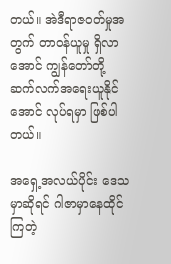တယ်။ အဲဒီရာဇဝတ်မှုအတွက် တာဝန်ယူမှု ရှိလာအောင် ကျွန်တော်တို့ ဆက်လက်အရေးယူနိုင်အောင် လုပ်ရမှာ ဖြစ်ပါတယ်။

အရှေ့အလယ်ပိုင်း ဒေသမှာဆိုရင် ဂါဇာမှာနေထိုင်ကြတဲ့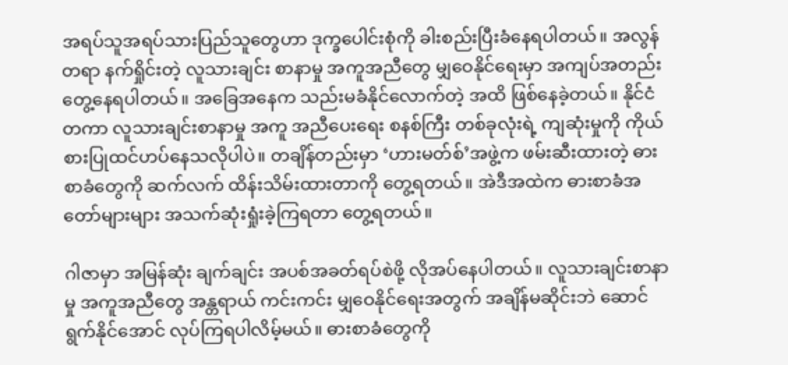အရပ်သူအရပ်သားပြည်သူတွေဟာ ဒုက္ခပေါင်းစုံကို ခါးစည်းပြီးခံနေရပါတယ်။ အလွန်တရာ နက်ရှိုင်းတဲ့ လူသားချင်း စာနာမှု အကူအညီတွေ မျှဝေနိုင်ရေးမှာ အကျပ်အတည်း တွေ့နေရပါတယ်။ အခြေအနေက သည်းမခံနိုင်လောက်တဲ့ အထိ ဖြစ်နေခဲ့တယ်။ နိုင်ငံတကာ လူသားချင်းစာနာမှု အကူ အညီပေးရေး စနစ်ကြီး တစ်ခုလုံးရဲ့ ကျဆုံးမှုကို ကိုယ်စားပြုထင်ဟပ်နေသလိုပါပဲ။ တချိန်တည်းမှာ ‘ဟားမတ်စ်’အဖွဲ့က ဖမ်းဆီးထားတဲ့ ဓားစာခံတွေကို ဆက်လက် ထိန်းသိမ်းထားတာကို တွေ့ရတယ်။ အဲဒီအထဲက ဓားစာခံအတော်များများ အသက်ဆုံးရှုံးခဲ့ကြရတာ တွေ့ရတယ်။

ဂါဇာမှာ အမြန်ဆုံး ချက်ချင်း အပစ်အခတ်ရပ်စဲဖို့ လိုအပ်နေပါတယ်။ လူသားချင်းစာနာမှု အကူအညီတွေ အန္တရာယ် ကင်းကင်း မျှဝေနိုင်ရေးအတွက် အချိန်မဆိုင်းဘဲ ဆောင်ရွက်နိုင်အောင် လုပ်ကြရပါလိမ့်မယ်။ ဓားစာခံတွေကို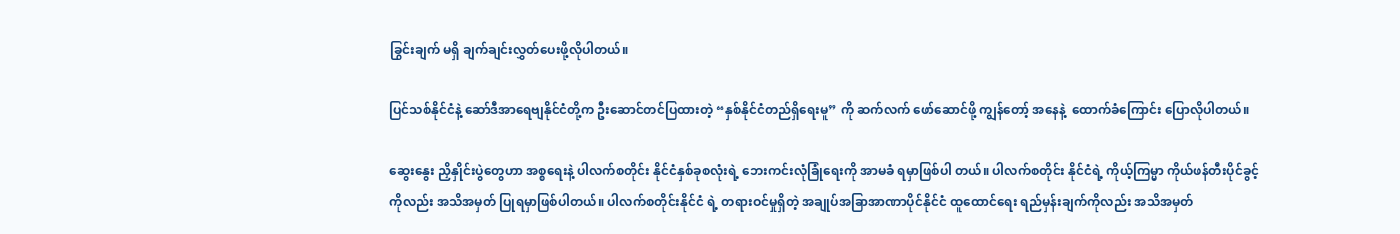ခြွင်းချက် မရှိ ချက်ချင်းလွှတ်ပေးဖို့လိုပါတယ်။

ပြင်သစ်နိုင်ငံနဲ့ ဆော်ဒီအာရေဗျနိုင်ငံတို့က ဦးဆောင်တင်ပြထားတဲ့ “နှစ်နိုင်ငံတည်ရှိရေးမူ” ကို ဆက်လက် ဖော်ဆောင်ဖို့ ကျွန်‌တော့် အနေနဲ့  ထောက်ခံကြောင်း ပြောလိုပါတယ်။

ဆွေးနွေး ညှိနှိုင်းပွဲတွေဟာ အစ္စရေးနဲ့ ပါလက်စတိုင်း နိုင်ငံနှစ်ခုစလုံးရဲ့ ဘေးကင်းလုံခြုံရေးကို အာမခံ ရမှာဖြစ်ပါ တယ်။ ပါလက်စတိုင်း နိုင်ငံရဲ့ ကိုယ့်ကြမ္မာ ကိုယ်ဖန်တီးပိုင်ခွင့်ကိုလည်း အသိအမှတ် ပြုရမှာဖြစ်ပါတယ်။ ပါလက်စတိုင်းနိုင်ငံ ရဲ့ တရားဝင်မှုရှိတဲ့ အချုပ်အခြာအာဏာပိုင်နိုင်ငံ ထူထောင်ရေး ရည်မှန်းချက်ကိုလည်း အသိအမှတ်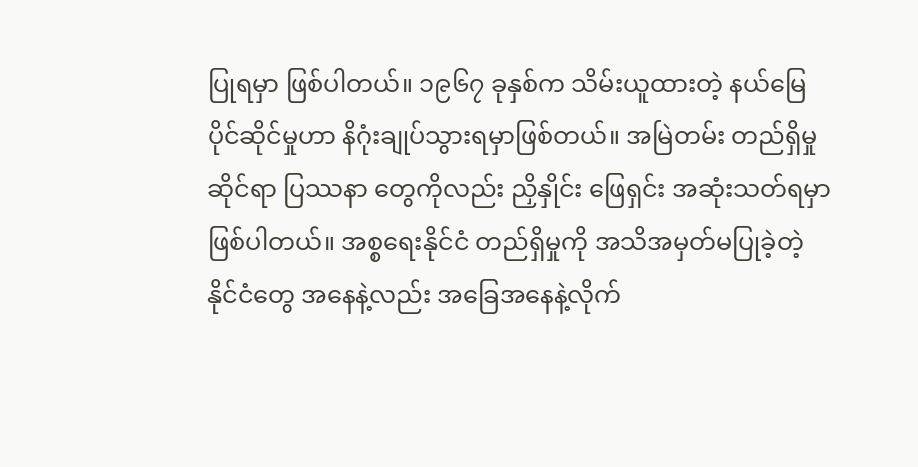ပြုရမှာ ဖြစ်ပါတယ်။ ၁၉၆၇ ခုနှစ်က သိမ်းယူထားတဲ့ နယ်မြေပိုင်ဆိုင်မှုဟာ နိဂုံးချုပ်သွားရမှာဖြစ်တယ်။ အမြဲတမ်း တည်ရှိမှုဆိုင်ရာ ပြဿနာ တွေကိုလည်း ညှိနှိုင်း ဖြေရှင်း အဆုံးသတ်ရမှာ ဖြစ်ပါတယ်။ အစ္စရေးနိုင်ငံ တည်ရှိမှုကို အသိအမှတ်မပြုခဲ့တဲ့ နိုင်ငံတွေ အနေနဲ့လည်း အခြေအနေနဲ့လိုက်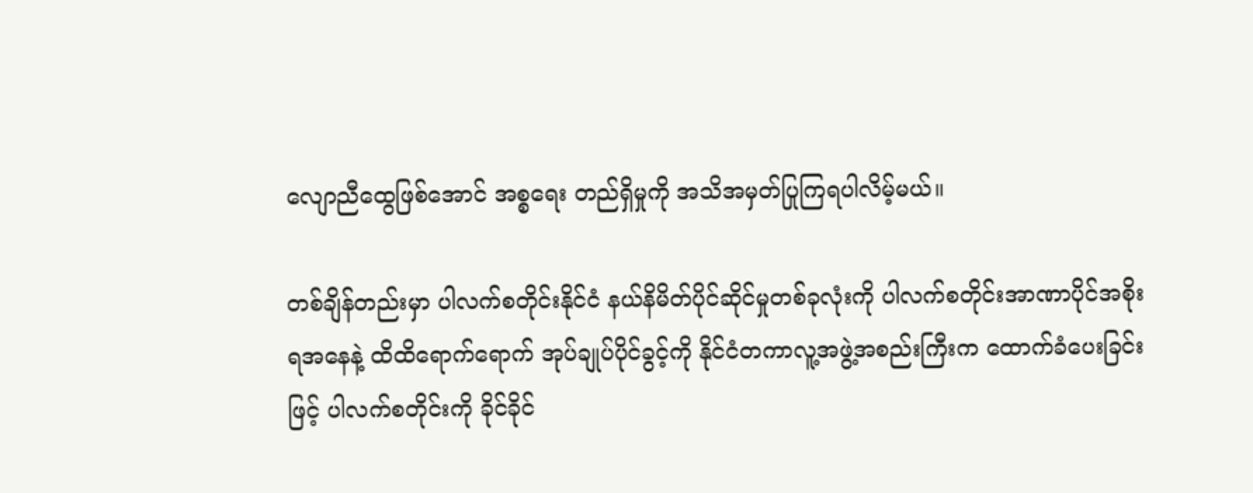လျောညီထွေဖြစ်အောင် အစ္စရေး တည်ရှိမှုကို အသိအမှတ်ပြုကြရပါလိမ့်မယ်။

တစ်ချိန်တည်းမှာ ပါလက်စတိုင်းနိုင်ငံ နယ်နိမိတ်ပိုင်ဆိုင်မှုတစ်ခုလုံးကို ပါလက်စတိုင်းအာဏာပိုင်အစိုးရအနေနဲ့ ထိထိရောက်ရောက် အုပ်ချုပ်ပိုင်ခွင့်ကို နိုင်ငံတကာလူ့အဖွဲ့အစည်းကြီးက ထောက်ခံပေးခြင်းဖြင့် ပါလက်စတိုင်းကို ခိုင်ခိုင်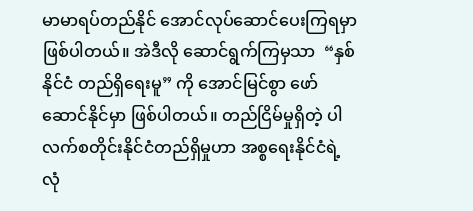မာမာရပ်တည်နိုင် အောင်လုပ်ဆောင်ပေးကြရမှာဖြစ်ပါတယ်။ အဲဒီလို ဆောင်ရွက်ကြမှသာ  “နှစ်နိုင်ငံ တည်ရှိရေးမူ” ကို အောင်မြင်စွာ ဖော်ဆောင်နိုင်မှာ ဖြစ်ပါတယ်။ တည်ငြိမ်မှုရှိတဲ့ ပါလက်စတိုင်းနိုင်ငံတည်ရှိမှုဟာ အစ္စရေးနိုင်ငံရဲ့ လုံ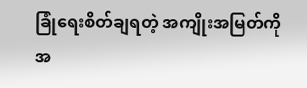ခြုံရေးစိတ်ချရတဲ့ အကျိုးအမြတ်ကို အ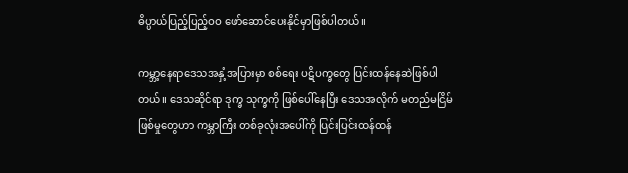ဓိပ္ပာယ်ပြည့်ပြည့်ဝဝ ဖော်ဆောင်ပေးနိုင်မှာဖြစ်ပါတယ်။

ကမ္ဘာ့နေရာဒေသအနှံ့အပြားမှာ စစ်ရေး ပဋိပက္ခတွေ ပြင်းထန်နေဆဲဖြစ်ပါတယ်။ ‌ဒေသဆိုင်ရာ ဒုက္ခ သုက္ခကို ဖြစ်ပေါ်နေပြီး ‌ဒေသအလိုက် မတည်မငြိမ်ဖြစ်မှုတွေဟာ ကမ္ဘာကြီး တစ်ခုလုံးအပေါ်ကို ပြင်းပြင်းထန်ထန်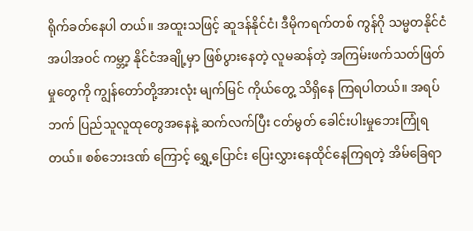ရိုက်ခတ်နေပါ တယ်။ အထူးသဖြင့် ဆူဒန်နိုင်ငံ၊ ဒီမိုကရက်တစ် ကွန်ဂို သမ္မတနိုင်ငံ အပါအဝင် ကမ္ဘာ့ နိုင်ငံအချို့မှာ ဖြစ်ပွားနေတဲ့ လူမဆန်တဲ့ အကြမ်းဖက်သတ်ဖြတ်မှုတွေကို ကျွန်တော်တို့အားလုံး မျက်မြင် ကိုယ်တွေ့ သိရှိနေ ကြရပါတယ်။ အရပ်ဘက် ပြည်သူလူထုတွေအနေနဲ့ ဆက်လက်ပြီး ငတ်မွတ် ခေါင်းပါးမှုဘေးကြုံရတယ်။ စစ်ဘေးဒဏ် ကြောင့် ရွှေ့ပြောင်း ပြေးလွှားနေထိုင်နေကြရတဲ့ အိမ်ခြေရာ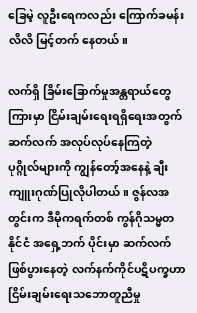ခြေမဲ့ လူဦးရေကလည်း ကြောက်ခမန်းလိလိ မြင့်တက် နေတယ်။

လက်ရှိ ခြိမ်းခြောက်မှုအန္တရာယ်တွေကြားမှာ ငြိမ်းချမ်း‌ရေးရရှိရေးအတွက် ဆက်လက် အလုပ်လုပ်နေကြတဲ့ ပုဂ္ဂိုလ်‌များကို ကျွန်တော့်အနေနဲ့ ချီးကျူးဂုဏ်ပြုလိုပါတယ်။ ဇွန်လအတွင်းက ဒီမိုကရက်တစ် ကွန်ဂိုသမ္မတနိုင်ငံ အရှေ့ဘက် ပိုင်းမှာ ဆက်လက် ဖြစ်ပွားနေတဲ့ လက်နက်ကိုင်ပဋိပက္ခဟာ ငြိမ်းချမ်းရေးသဘောတူညီမှု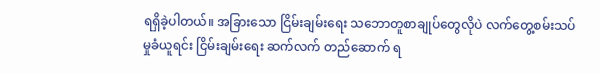ရရှိခဲ့ပါတယ်။ အခြားသော ငြိမ်းချမ်းရေး သဘောတူစာချုပ်တွေလိုပဲ လက်တွေ့စမ်းသပ်မှုခံယူရင်း ငြိမ်းချမ်းရေး ဆက်လက် တည်ဆောက် ရ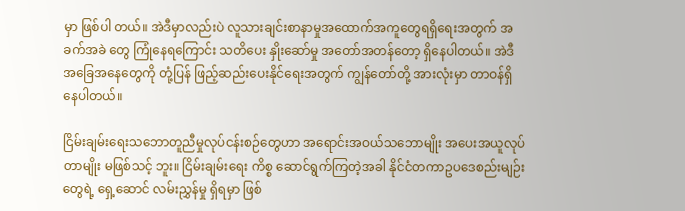မှာ ဖြစ်ပါ တယ်။ အဲဒီမှာလည်းပဲ လူသားချင်းစာနာမှုအထောက်အကူတွေရရှိရေးအတွက် အခက်အခဲ တွေ ကြုံနေရကြောင်း သတိပေး နှိုးဆော်မှု အတော်အတန်တော့ ရှိနေပါတယ်။ အဲဒီအခြေအနေတွေကို တုံ့ပြန် ဖြည့်ဆည်းပေးနိုင်ရေးအတွက် ကျွန်တော်တို့ အားလုံးမှာ တာဝန်ရှိနေပါတယ်။

ငြိမ်းချမ်းရေးသဘောတူညီမှုလုပ်ငန်းစဉ်တွေဟာ အရောင်းအဝယ်သဘောမျိုး အပေးအယူလုပ်တာမျိုး မဖြစ်သင့် ဘူး။ ငြိမ်းချမ်းရေး ကိစ္စ ဆောင်ရွက်ကြတဲ့အခါ နိုင်ငံတကာဥပဒေစည်းမျဉ်းတွေရဲ့ ရှေ့ဆောင် လမ်းညွှန်မှု ရှိရမှာ ဖြစ်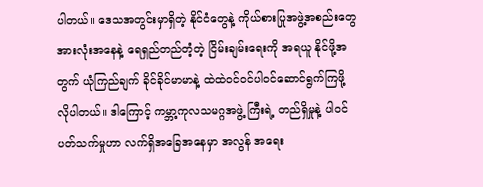ပါတယ်။ ဒေသအတွင်းမှာရှိတဲ့ နိုင်ငံတွေနဲ့ ကိုယ်စားပြုအဖွဲ့အစည်းတွေအားလုံးအနေနဲ့ ရေရှည်တည်တံ့တဲ့ ငြိမ်းချမ်းရေးကို အရယူ နိုင်ဖို့အတွက် ယုံကြည်ချက် ခိုင်ခိုင်မာမာနဲ့ ထဲထဲဝင်ဝင်ပါဝင်ဆောင်ရွက်ကြဖို့ လိုပါတယ်။ ဒါကြောင့် ကမ္ဘာ့ကုလသမဂ္ဂအဖွဲ့ ကြီးရဲ့ တည်ရှိမှုနဲ့ ပါဝင်ပတ်သက်မှုဟာ လက်ရှိအခြေအနေမှာ အလွန် အရေး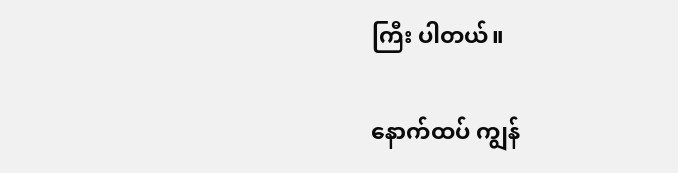ကြီး ပါတယ်။

နောက်ထပ် ကျွန်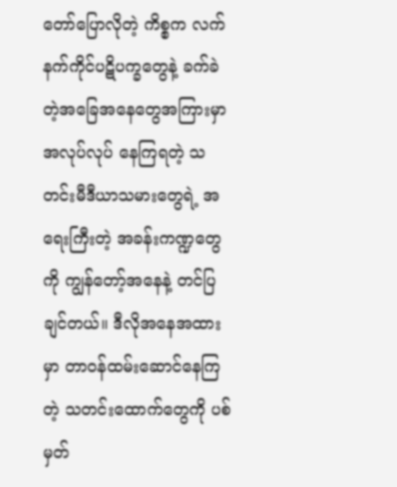တော်ပြောလိုတဲ့ ကိစ္စက လက်နက်ကိုင်ပဋိပက္ခတွေနဲ့ ခက်ခဲတဲ့အခြေအနေတွေအကြားမှာ အလုပ်လုပ် နေကြရတဲ့ သတင်းမီဒီယာသမားတွေရဲ့ အရေးကြီးတဲ့ အခန်းကဏ္ဍတွေကို ကျွန်တော့်အနေနဲ့ တင်ပြ ချင်တယ်။ ဒီလိုအနေအထားမှာ တာဝန်ထမ်းဆောင်နေကြတဲ့ သတင်းထောက်တွေကို ပစ်မှတ်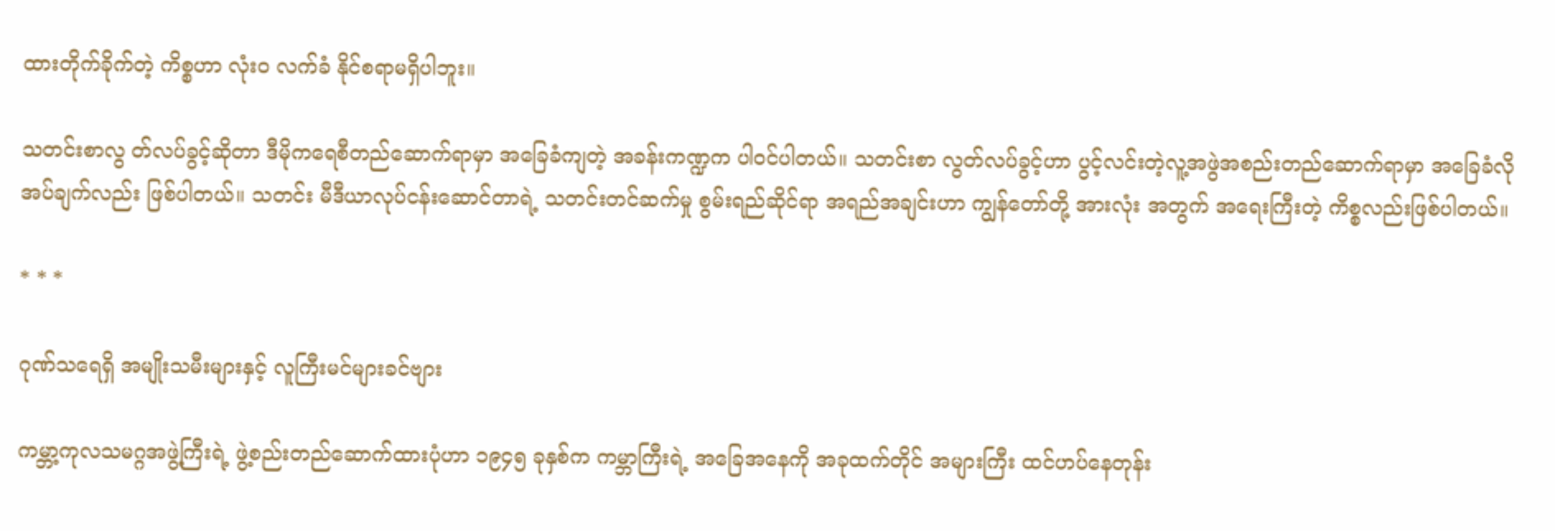ထားတိုက်ခိုက်တဲ့ ကိစ္စဟာ လုံးဝ လက်ခံ နိုင်စရာမရှိပါဘူး။

သတင်းစာလွ တ်လပ်ခွင့်ဆိုတာ ဒီမိုကရေစီတည်ဆောက်ရာမှာ အခြေခံကျတဲ့ အခန်းကဏ္ဍက ပါဝင်ပါတယ်။ သတင်းစာ လွတ်လပ်ခွင့်ဟာ ပွင့်လင်းတဲ့လူ့အဖွဲအစည်းတည်ဆောက်ရာမှာ အခြေခံလိုအပ်ချက်လည်း ဖြစ်ပါတယ်။ သတင်း မီဒီယာလုပ်ငန်းဆောင်တာရဲ့ သတင်းတင်ဆက်မှု စွမ်းရည်ဆိုင်ရာ အရည်အချင်းဟာ ကျွန်တော်တို့ အားလုံး အတွက် အရေးကြီးတဲ့ ကိစ္စလည်းဖြစ်ပါတယ်။

* * *

ဂုဏ်သရေရှိ အမျိုးသမီးများနှင့် လူကြီးမင်များခင်ဗျား

ကမ္ဘာ့ကုလသမဂ္ဂအဖွဲ့ကြီးရဲ့ ဖွဲ့စည်းတည်ဆောက်ထားပုံဟာ ၁၉၄၅ ခုနှစ်က ကမ္ဘာကြီးရဲ့ အခြေအနေကို အခုထက်တိုင် အများကြီး ထင်ဟပ်နေတုန်း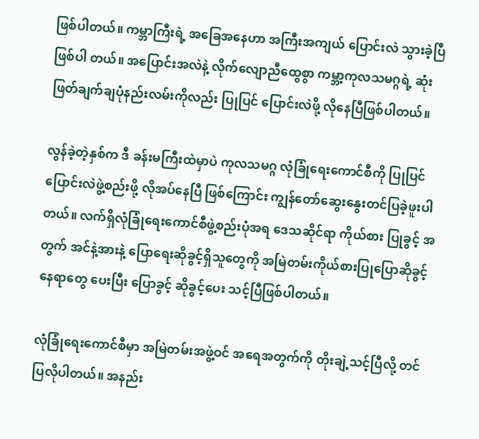ဖြစ်ပါတယ်။ ကမ္ဘာကြီးရဲ့ အခြေအနေဟာ အကြီးအကျယ် ပြောင်းလဲ သွားခဲ့ပြီ ဖြစ်ပါ တယ်။ အပြောင်းအလဲနဲ့ လိုက်လျောညီထွေစွာ ကမ္ဘာ့ကုလသမဂ္ဂရဲ့ ဆုံးဖြတ်ချက်ချပုံနည်းလမ်းကိုလည်း ပြုပြင် ပြောင်းလဲဖို့ လိုနေပြီဖြစ်ပါတယ်။

လွန်ခဲ့တဲ့နှစ်က ဒီ ခန်းမကြီးထဲမှာပဲ ကုလသမဂ္ဂ လုံခြုံရေးကောင်စီကို ပြုပြင်ပြောင်းလဲဖွဲ့စည်းဖို့ လိုအပ်နေပြီ ဖြစ်ကြောင်း ကျွန်တော်ဆွေးနွေးတင်ပြခဲ့ဖူးပါတယ်။ လက်ရှိလုံခြုံရေးကောင်စီဖွဲ့စည်းပုံအရ ဒေသဆိုင်ရာ ကိုယ်စား ပြုခွင့် အတွက် အင်နဲ့အားနဲ့ ပြောရေးဆိုခွင့်ရှိသူတွေကို အမြဲတမ်းကိုယ်စားပြုပြောဆိုခွင့်နေရာတွေ ပေးပြီး ပြောခွင့် ဆိုခွင့်ပေး သင့်ပြီဖြစ်ပါတယ်။

လုံခြုံရေးကောင်စီမှာ အမြဲတမ်းအဖွဲ့ဝင် အရေအတွက်ကို တိုးချဲ့သင့်ပြီလို့ တင်ပြလိုပါတယ်။ အနည်း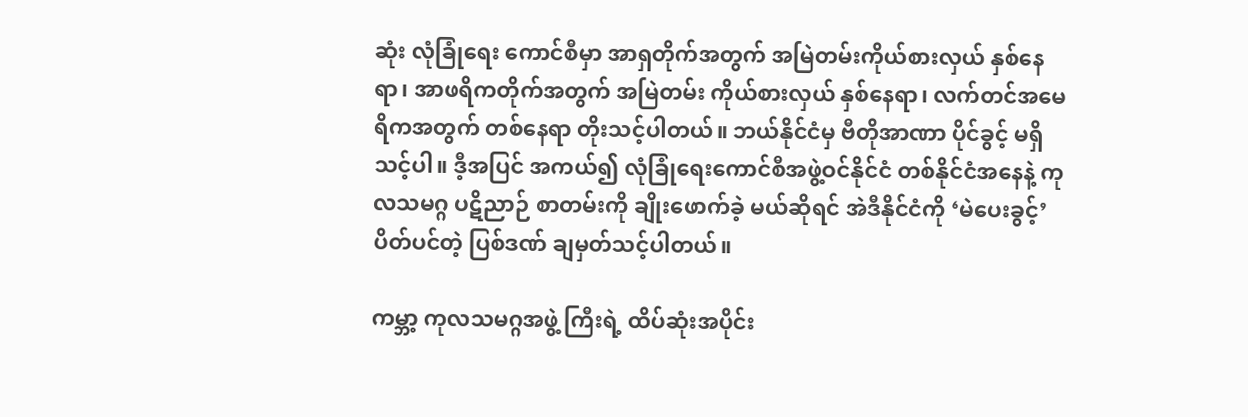ဆုံး လုံခြုံရေး ကောင်စီမှာ အာရှတိုက်အတွက် အမြဲတမ်းကိုယ်စားလှယ် နှစ်နေရာ၊ အာဖရိကတိုက်အတွက် အမြဲတမ်း ကိုယ်စားလှယ် နှစ်နေရာ၊ လက်တင်အမေရိကအတွက် တစ်နေရာ တိုးသင့်ပါတယ်။ ဘယ်နိုင်ငံမှ ဗီတိုအာဏာ ပိုင်ခွင့် မရှိ သင့်ပါ။ ဒီ့အပြင် အကယ်၍ လုံခြုံရေးကောင်စီအဖွဲ့ဝင်နိုင်ငံ တစ်နိုင်ငံအနေနဲ့ ကုလသမဂ္ဂ ပဋိညာဉ် စာတမ်းကို ချိုးဖောက်ခဲ့ မယ်ဆိုရင် အဲဒီနိုင်ငံကို ‘မဲပေးခွင့်’ ပိတ်ပင်တဲ့ ပြစ်ဒဏ် ချမှတ်သင့်ပါတယ်။

ကမ္ဘာ့ ကုလသမဂ္ဂအဖွဲ့ ကြီးရဲ့ ထိပ်ဆုံးအပိုင်း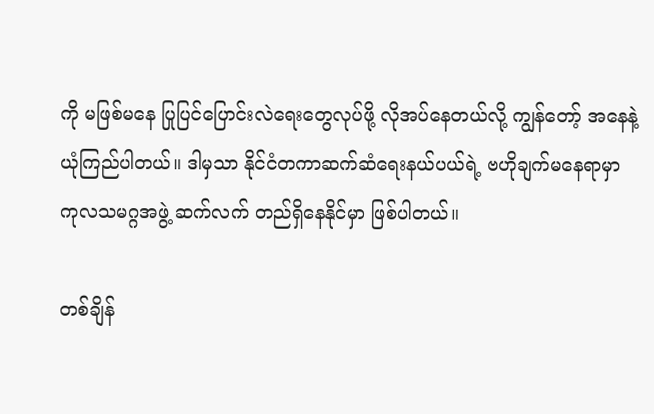ကို မဖြစ်မနေ ပြုပြင်ပြောင်းလဲရေးတွေလုပ်ဖို့ လိုအပ်နေတယ်လို့ ကျွန်တော့် အနေနဲ့ ယုံကြည်ပါတယ်။ ဒါမှသာ နိုင်ငံတကာဆက်ဆံရေးနယ်ပယ်ရဲ့ ဗဟိုချက်မနေရာမှာ ကုလသမဂ္ဂအဖွဲ့ ဆက်လက် တည်ရှိနေနိုင်မှာ ဖြစ်ပါတယ်။

တစ်ချိန်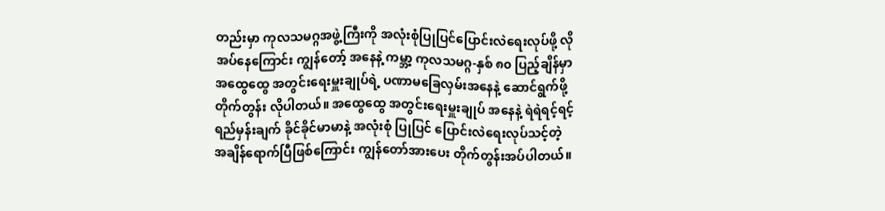တည်းမှာ ကုလသမဂ္ဂအဖွဲ့ကြီးကို အလုံးစုံပြုပြင်ပြောင်းလဲရေးလုပ်ဖို့ လိုအပ်နေကြောင်း ကျွန်တော့် အနေနဲ့ ကမ္ဘာ့ ကုလသမဂ္ဂ-နှစ် ၈၀ ပြည့်ချိန်မှာ  အထွေထွေ အတွင်းရေးမှူးချုပ်ရဲ့ ပဏာမခြေလှမ်းအနေနဲ့ ဆောင်ရွက်ဖို့ တိုက်တွန်း လိုပါတယ်။ အထွေထွေ အတွင်းရေးမှူးချုပ် အနေနဲ့ ရဲရဲရင့်ရင့် ရည်မှန်းချက် ခိုင်ခိုင်မာမာနဲ့ အလုံးစုံ ပြုပြင် ပြောင်းလဲရေးလုပ်သင့်တဲ့ အချိန်ရောက်ပြီဖြစ်ကြောင်း ကျွန်တော်အားပေး တိုက်တွန်းအပ်ပါတယ်။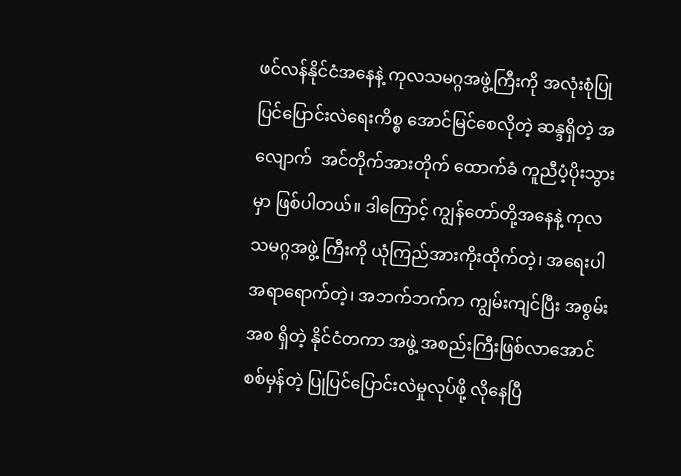ဖင်လန်နိုင်ငံအနေနဲ့ ကုလသမဂ္ဂအဖွဲ့ကြီးကို အလုံးစုံပြုပြင်ပြောင်းလဲရေးကိစ္စ အောင်မြင်စေလိုတဲ့ ဆန္ဒရှိတဲ့ အလျောက်  အင်တိုက်အားတိုက် ထောက်ခံ ကူညီပံ့ပိုးသွားမှာ ဖြစ်ပါတယ်။ ဒါကြောင့် ကျွန်တော်တို့အနေနဲ့ ကုလသမဂ္ဂအဖွဲ့ ကြီးကို ယုံကြည်အားကိုးထိုက်တဲ့၊ အရေးပါအရာရောက်တဲ့၊ အဘက်ဘက်က ကျွမ်းကျင်ပြီး အစွမ်းအစ ရှိတဲ့ နိုင်ငံတကာ အဖွဲ့ အစည်းကြီးဖြစ်လာအောင် စစ်မှန်တဲ့ ပြုပြင်ပြောင်းလဲမှုလုပ်ဖို့ လိုနေပြီ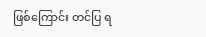ဖြစ်ကြောင်း တင်ပြ ရ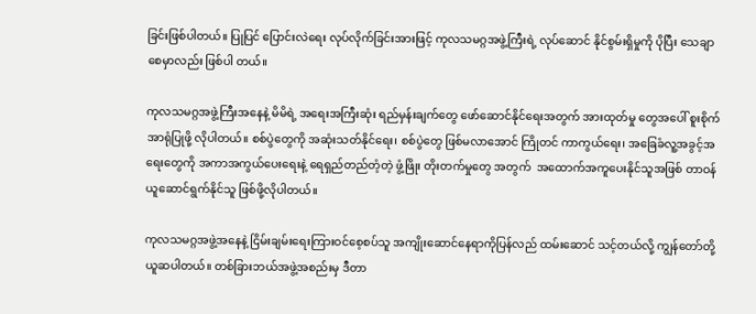ခြင်းဖြစ်ပါတယ်။ ပြုပြင် ပြောင်းလဲရေး လုပ်လိုက်ခြင်းအားဖြင့် ကုလသမဂ္ဂအဖွဲ့ကြီးရဲ့ လုပ်ဆောင် နိုင်စွမ်းရှိမှုကို ပိုပြီး သေချာစေမှာလည်း ဖြစ်ပါ တယ်။

ကုလသမဂ္ဂအဖွဲ့ကြီးအနေနဲ့ မိမိရဲ့ အရေးအကြီးဆုံး ရည်မှန်းချက်တွေ ဖော်ဆောင်နိုင်ရေးအတွက် အားထုတ်မှု တွေအပေါ် စူးစိုက်အာရုံပြုဖို့ လိုပါတယ်။ စစ်ပွဲတွေကို အဆုံးသတ်နိုင်ရေး၊ စစ်ပွဲတွေ ဖြစ်မလာအောင် ကြိုတင် ကာကွယ်ရေး၊ အခြေခံလူ့အခွင့်အရေးတွေကို အကာအကွယ်ပေးရေးနဲ့ ရေရှည်တည်တံ့တဲ့ ဖွံ့ဖြိုး တိုးတက်မှုတွေ အတွက်  အထောက်အကူပေးနိုင်သူအဖြစ် တာဝန်ယူဆောင်ရွက်နိုင်သူ ဖြစ်ဖို့လိုပါတယ်။

ကုလသမဂ္ဂအဖွဲ့အနေနဲ့ ငြိမ်းချမ်းရေးကြားဝင်စေ့စပ်သူ အကျိုးဆောင်နေရာကိုပြန်လည် ထမ်းဆောင် သင့်တယ်လို့ ကျွန်တော်တို့ ယူဆပါတယ်။ တစ်ခြားဘယ်အဖွဲ့အစည်းမှ ဒီတာ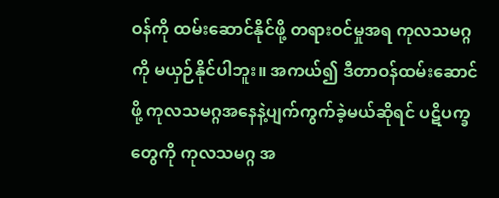ဝန်ကို ထမ်းဆောင်နိုင်ဖို့ တရားဝင်မှုအရ ကုလသမဂ္ဂကို မယှဉ်နိုင်ပါဘူး။ အကယ်၍ ဒီတာဝန်ထမ်းဆောင်ဖို့ ကုလသမဂ္ဂအနေနဲ့ပျက်ကွက်ခဲ့မယ်ဆိုရင် ပဋိပက္ခတွေကို ကုလသမဂ္ဂ အ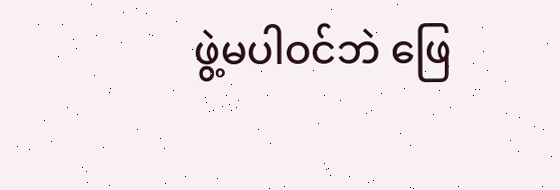ဖွဲ့မပါဝင်ဘဲ ဖြေ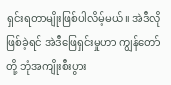ရှင်းရတာမျိုးဖြစ်ပါလိမ့်မယ်။ အဲဒီလိုဖြစ်ခဲ့ရင် အဲဒီဖြေရှင်းမှုဟာ ကျွန်တော်တို့ ဘုံအကျိုးစီးပွား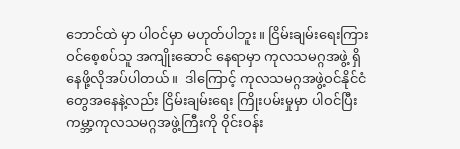ဘောင်ထဲ မှာ ပါဝင်မှာ မဟုတ်ပါဘူး။ ငြိမ်းချမ်းရေးကြားဝင်စေ့စပ်သူ အကျိုးဆောင် နေရာမှာ ကုလသမဂ္ဂအဖွဲ့ ရှိနေဖို့လိုအပ်ပါတယ်။  ဒါကြောင့် ကုလသမဂ္ဂအဖွဲ့ဝင်နိုင်ငံတွေအနေနဲ့လည်း ငြိမ်းချမ်းရေး ကြိုးပမ်းမှုမှာ ပါဝင်ပြီး ကမ္ဘာ့ကုလသမဂ္ဂအဖွဲ့ကြီးကို ဝိုင်းဝန်း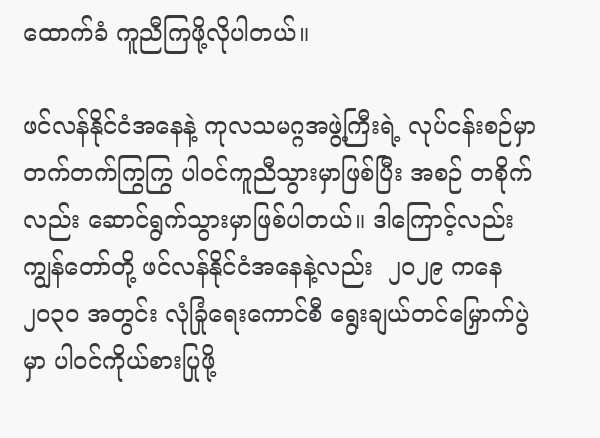ထောက်ခံ ကူညီကြဖို့လိုပါတယ်။

ဖင်လန်နိုင်ငံအနေနဲ့ ကုလသမဂ္ဂအဖွဲ့ကြီးရဲ့ လုပ်ငန်းစဉ်မှာ တက်တက်ကြွကြွ ပါဝင်ကူညီသွားမှာဖြစ်ပြီး အစဉ် တစိုက်လည်း ဆောင်ရွက်သွားမှာဖြစ်ပါတယ်။ ဒါကြောင့်လည်း ကျွန်တော်တို့ ဖင်လန်နိုင်ငံအနေနဲ့လည်း  ၂၀၂၉ ကနေ ၂၀၃၀ အတွင်း လုံခြုံရေးကောင်စီ ရွေးချယ်တင်မြှောက်ပွဲမှာ ပါဝင်ကိုယ်စားပြုဖို့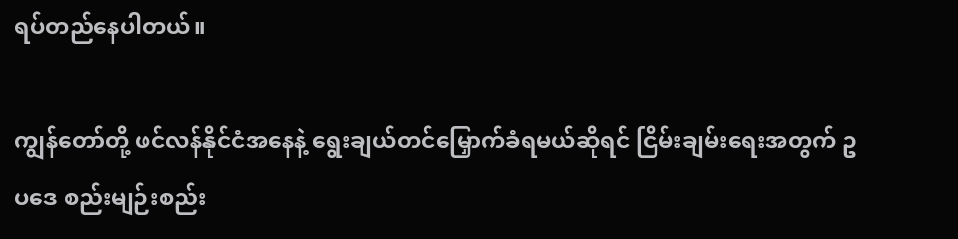ရပ်တည်နေပါတယ်။

ကျွန်တော်တို့ ဖင်လန်နိုင်ငံအနေနဲ့ ရွေးချယ်တင်မြှောက်ခံရမယ်ဆိုရင် ငြိမ်းချမ်းရေးအတွက် ဥပဒေ စည်းမျဉ်းစည်း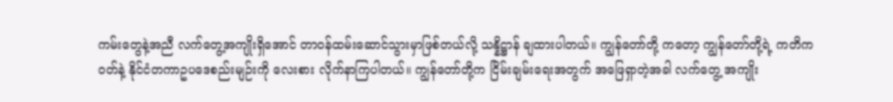ကမ်းတွေနဲ့အညီ လက်တွေ့အကျိုးရှိအောင် တာဝန်ထမ်းဆောင်သွားမှာဖြစ်တယ်လို့ သန္နိဋ္ဌာန် ချထားပါတယ်။ ကျွန်တော်တို့ ကတော့ ကျွန်တော်တို့ရဲ့ ကတိကဝတ်နဲ့ နိုင်ငံတကာဥပဒေစည်းမျဉ်းကို လေးစား လိုက်နာကြပါတယ်။ ကျွန်တော်တို့က ငြိမ်းချမ်းရေးအတွက် အဖြေရှာတဲ့အခါ လက်တွေ့ အကျိုး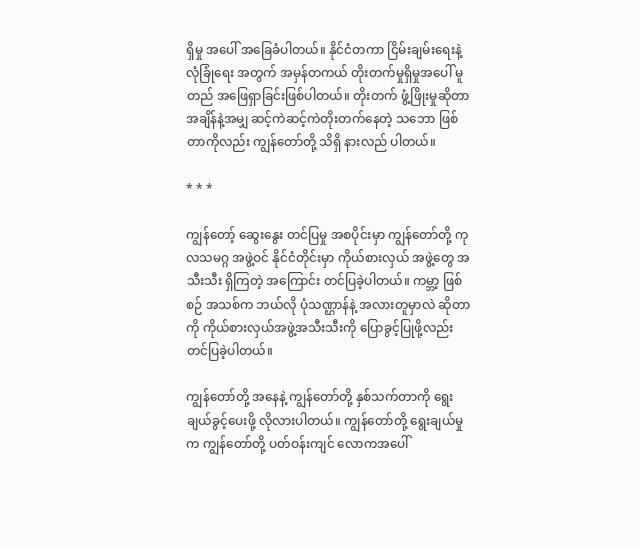ရှိမှု အပေါ် အခြေခံပါတယ်။ နိုင်ငံတကာ ငြိမ်းချမ်းရေးနဲ့ လုံခြုံရေး အတွက် အမှန်တကယ် တိုးတက်မှုရှိမှုအပေါ် မူတည် အဖြေရှာခြင်းဖြစ်ပါတယ်။ တိုးတက် ဖွံ့ဖြိုးမှုဆိုတာ အချိန်နဲ့အမျှ ဆင့်ကဲဆင့်ကဲတိုးတက်နေတဲ့ သဘော ဖြစ်တာကိုလည်း ကျွန်တော်တို့ သိရှိ နားလည် ပါတယ်။

* * *

ကျွန်တော့် ဆွေးနွေး တင်ပြမှု အစပိုင်းမှာ ကျွန်တော်တို့ ကုလသမဂ္ဂ အဖွဲ့ဝင် နိုင်ငံတိုင်းမှာ ကိုယ်စားလှယ် အဖွဲ့တွေ အသီးသီး ရှိကြတဲ့ အကြောင်း တင်ပြခဲ့ပါတယ်။ ကမ္ဘာ့ ဖြစ်စဉ် အသစ်က ဘယ်လို ပုံသဏ္ဌာန်နဲ့ အလားတူမှာလဲ ဆိုတာကို ကိုယ်စားလှယ်အဖွဲ့အသီးသီးကို ပြောခွင့်ပြုဖို့လည်း တင်ပြခဲ့ပါတယ်။

ကျွန်တော်တို့ အနေနဲ့ ကျွန်တော်တို့ နှစ်သက်တာကို ရွေးချယ်ခွင့်ပေးဖို့ လိုလားပါတယ်။ ကျွန်တော်တို့ ရွေးချယ်မှု က ကျွန်တော်တို့ ပတ်ဝန်းကျင် လောကအပေါ်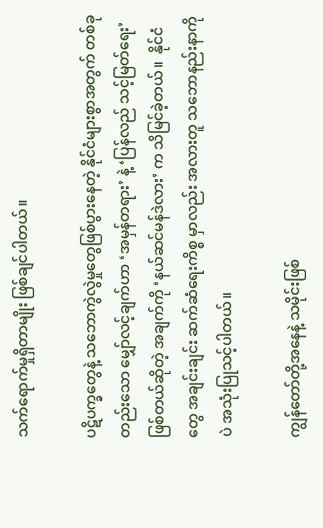သက်ရောက်မှုရှိတာမျိုး ဖြစ်ချင်ပါတယ်။

ပဋိပက္ခတွေနဲ့ သဘောကွဲလွဲမှုတွေဖြစ်ပွားနေတဲ့ နိုင်ငံများစွာအတွက် တစ်ခုတည်းသော မျှော်လင့်ချက်ဟာ ‘အမှန်တရား’ နဲ့ ‘ပြန်လည် သင့်မြတ်ရေး’ ဖြစ်တယ်ဆိုတဲ့ အချက်ကို ‘နယ်ဆင်မန်ဒဲလား’ က သိမြင်ခဲ့တယ်။  နိုင်ငံတွေ အချင်းချင်း ဆက်ဆံရေးကိစ္စ မှာလည်း အလားတူ သဘောနည်းနာကိုပဲ အသုံးပြုသင့်ပါတယ်။

ကျွန်တော်တို့အနေနဲ့ သမိုင်းဖြစ်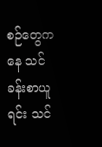စဉ်တွေကနေ သင်ခန်းစာယူရင်း သင်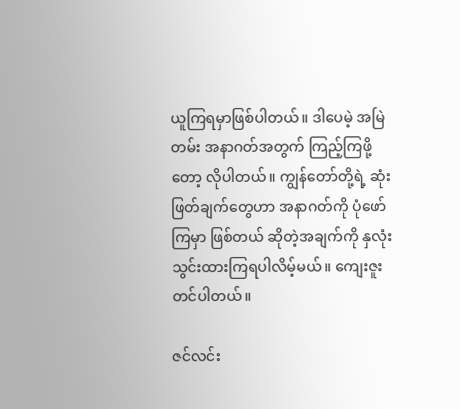ယူကြရမှာဖြစ်ပါတယ်။ ဒါပေမဲ့ အမြဲတမ်း အနာဂတ်အတွက် ကြည့်ကြဖို့တော့ လိုပါတယ်။ ကျွန်တော်တို့ရဲ့ ဆုံးဖြတ်ချက်တွေဟာ အနာဂတ်ကို ပုံဖော်ကြမှာ ဖြစ်တယ် ဆိုတဲ့အချက်ကို နှလုံးသွင်းထားကြရပါလိမ့်မယ်။ ကျေးဇူးတင်ပါတယ်။

ဇင်လင်း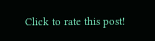Click to rate this post!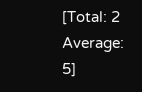[Total: 2 Average: 5]